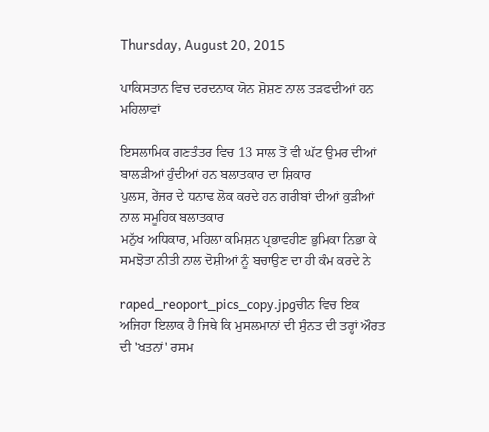Thursday, August 20, 2015

ਪਾਕਿਸਤਾਨ ਵਿਚ ਦਰਦਨਾਕ ਯੋਨ ਸ਼ੋਸ਼ਣ ਨਾਲ ਤੜਫਦੀਆਂ ਹਨ ਮਹਿਲਾਵਾਂ

ਇਸਲਾਮਿਕ ਗਣਤੰਤਰ ਵਿਚ 13 ਸਾਲ ਤੋਂ ਵੀ ਘੱਟ ਉਮਰ ਦੀਆਂ ਬਾਲੜੀਆਂ ਹੁੰਦੀਆਂ ਹਨ ਬਲਾਤਕਾਰ ਦਾ ਸ਼ਿਕਾਰ
ਪੁਲਸ, ਰੇਂਜਰ ਦੇ ਧਨਾਢ ਲੋਕ ਕਰਦੇ ਹਨ ਗਰੀਬਾਂ ਦੀਆਂ ਕੁੜੀਆਂ ਨਾਲ ਸਮੂਹਿਕ ਬਲਾਤਕਾਰ
ਮਨੁੱਖ ਅਧਿਕਾਰ, ਮਹਿਲਾ ਕਮਿਸ਼ਨ ਪ੍ਰਭਾਵਹੀਣ ਭੁਮਿਕਾ ਨਿਭਾ ਕੇ ਸਮਝੋਤਾ ਨੀਤੀ ਨਾਲ ਦੋਸ਼ੀਆਂ ਨੂੰ ਬਚਾਉਣ ਦਾ ਹੀ ਕੰਮ ਕਰਦੇ ਨੇ

raped_reoport_pics_copy.jpgਚੀਨ ਵਿਚ ਇਕ ਅਜਿਹਾ ਇਲਾਕ ਹੈ ਜਿਥੇ ਕਿ ਮੁਸਲਮਾਨਾਂ ਦੀ ਸੁੰਨਤ ਦੀ ਤਰ੍ਹਾਂ ਔਰਤ ਦੀ 'ਖਤਨਾਂ' ਰਸਮ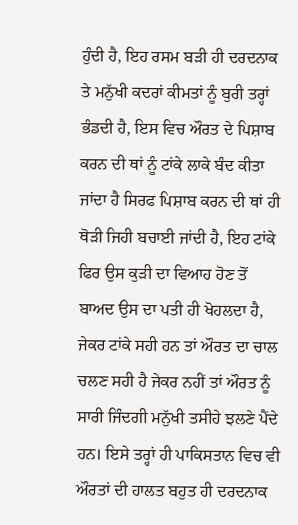ਹੁੰਦੀ ਹੈ, ਇਹ ਰਸਮ ਬੜੀ ਹੀ ਦਰਦਨਾਕ ਤੇ ਮਨੁੱਖੀ ਕਦਰਾਂ ਕੀਮਤਾਂ ਨੂੰ ਬੁਰੀ ਤਰ੍ਹਾਂ ਭੰਡਦੀ ਹੈ, ਇਸ ਵਿਚ ਔਰਤ ਦੇ ਪਿਸ਼ਾਬ ਕਰਨ ਦੀ ਥਾਂ ਨੂੰ ਟਾਂਕੇ ਲਾਕੇ ਬੰਦ ਕੀਤਾ ਜਾਂਦਾ ਹੈ ਸਿਰਫ ਪਿਸ਼ਾਬ ਕਰਨ ਦੀ ਥਾਂ ਹੀ ਥੋੜੀ ਜਿਹੀ ਬਚਾਈ ਜਾਂਦੀ ਹੈ, ਇਹ ਟਾਂਕੇ ਫਿਰ ਉਸ ਕੁੜੀ ਦਾ ਵਿਆਹ ਹੋਣ ਤੋਂ ਬਾਅਦ ਉਸ ਦਾ ਪਤੀ ਹੀ ਖੋਹਲਦਾ ਹੈ, ਜੇਕਰ ਟਾਂਕੇ ਸਹੀ ਹਨ ਤਾਂ ਔਰਤ ਦਾ ਚਾਲ ਚਲਣ ਸਹੀ ਹੈ ਜੇਕਰ ਨਹੀਂ ਤਾਂ ਔਰਤ ਨੂੰ ਸਾਰੀ ਜਿੰਦਗੀ ਮਨੁੱਖੀ ਤਸੀਹੇ ਝਲਣੇ ਪੈਂਦੇ ਹਨ। ਇਸੇ ਤਰ੍ਹਾਂ ਹੀ ਪਾਕਿਸਤਾਨ ਵਿਚ ਵੀ ਔਰਤਾਂ ਦੀ ਹਾਲਤ ਬਹੁਤ ਹੀ ਦਰਦਨਾਕ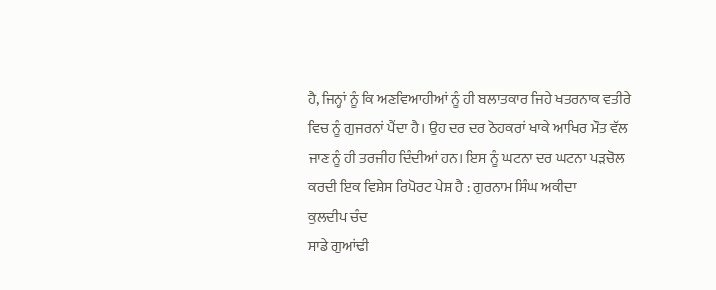ਹੈ, ਜਿਨ੍ਹਾਂ ਨੂੰ ਕਿ ਅਣਵਿਆਹੀਆਂ ਨੂੰ ਹੀ ਬਲਾਤਕਾਰ ਜਿਹੇ ਖਤਰਨਾਕ ਵਤੀਰੇ ਵਿਚ ਨੂੰ ਗੁਜਰਨਾਂ ਪੈਂਦਾ ਹੈ। ਉਹ ਦਰ ਦਰ ਠੋਹਕਰਾਂ ਖਾਕੇ ਆਖਿਰ ਮੌਤ ਵੱਲ ਜਾਣ ਨੂੰ ਹੀ ਤਰਜੀਹ ਦਿੰਦੀਆਂ ਹਨ। ਇਸ ਨੂੰ ਘਟਨਾ ਦਰ ਘਟਨਾ ਪੜਚੋਲ ਕਰਦੀ ਇਕ ਵਿਸ਼ੇਸ ਰਿਪੋਰਟ ਪੇਸ਼ ਹੈ : ਗੁਰਨਾਮ ਸਿੰਘ ਅਕੀਦਾ
ਕੁਲਦੀਪ ਚੰਦ
ਸਾਡੇ ਗੁਆਂਢੀ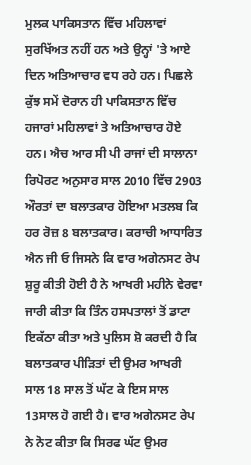ਮੁਲਕ ਪਾਕਿਸਤਾਨ ਵਿੱਚ ਮਹਿਲਾਵਾਂ ਸੁਰਖਿੱਅਤ ਨਹੀਂ ਹਨ ਅਤੇ ਉਨ੍ਹਾਂ 'ਤੇ ਆਏ ਦਿਨ ਅਤਿਆਚਾਰ ਵਧ ਰਹੇ ਹਨ। ਪਿਛਲੇ ਕੁੱਝ ਸਮੇਂ ਦੋਰਾਨ ਹੀ ਪਾਕਿਸਤਾਨ ਵਿੱਚ ਹਜਾਰਾਂ ਮਹਿਲਾਵਾਂ ਤੇ ਅਤਿਆਚਾਰ ਹੋਏ ਹਨ। ਐਚ ਆਰ ਸੀ ਪੀ ਰਾਜਾਂ ਦੀ ਸਾਲਾਨਾ ਰਿਪੋਰਟ ਅਨੁਸਾਰ ਸਾਲ 2010 ਵਿੱਚ 2903 ਔਰਤਾਂ ਦਾ ਬਲਾਤਕਾਰ ਹੋਇਆ ਮਤਲਬ ਕਿ ਹਰ ਰੋਜ਼ 8 ਬਲਾਤਕਾਰ। ਕਰਾਚੀ ਆਧਾਰਿਤ ਐਨ ਜੀ ਓ ਜਿਸਨੇ ਕਿ ਵਾਰ ਅਗੇਨਸਟ ਰੇਪ ਸ਼ੁਰੂ ਕੀਤੀ ਹੋਈ ਹੈ ਨੇ ਆਖਰੀ ਮਹੀਨੇ ਵੇਰਵਾ ਜਾਰੀ ਕੀਤਾ ਕਿ ਤਿੰਨ ਹਸਪਤਾਲਾਂ ਤੋਂ ਡਾਟਾ ਇਕੱਠਾ ਕੀਤਾ ਅਤੇ ਪੁਲਿਸ ਸ਼ੋ ਕਰਦੀ ਹੈ ਕਿ ਬਲਾਤਕਾਰ ਪੀੜਿਤਾਂ ਦੀ ਉਮਰ ਆਖਰੀ ਸਾਲ 18 ਸਾਲ ਤੋਂ ਘੱਟ ਕੇ ਇਸ ਸਾਲ 13ਸਾਲ ਹੋ ਗਈ ਹੈ। ਵਾਰ ਅਗੇਨਸਟ ਰੇਪ ਨੇ ਨੋਟ ਕੀਤਾ ਕਿ ਸਿਰਫ ਘੱਟ ਉਮਰ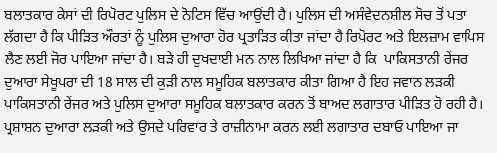ਬਲਾਤਕਾਰ ਕੇਸਾਂ ਦੀ ਰਿਪੋਰਟ ਪੁਲਿਸ ਦੇ ਨੋਟਿਸ ਵਿੱਚ ਆਉਂਦੀ ਹੈ। ਪੁਲਿਸ ਦੀ ਅਸੰਵੇਦਨਸ਼ੀਲ ਸੋਚ ਤੋਂ ਪਤਾ ਲੱਗਦਾ ਹੈ ਕਿ ਪੀੜਿਤ ਔਰਤਾਂ ਨੂੰ ਪੁਲਿਸ ਦੁਆਰਾ ਹੋਰ ਪ੍ਰਤਾੜਿਤ ਕੀਤਾ ਜਾਂਦਾ ਹੈ ਰਿਪੋਰਟ ਅਤੇ ਇਲਜ਼ਾਮ ਵਾਪਿਸ ਲੈਣ ਲਈ ਜੋਰ ਪਾਇਆ ਜਾਂਦਾ ਹੈ। ਬੜੇ ਹੀ ਦੁਖਦਾਈ ਮਨ ਨਾਲ ਲਿਖਿਆ ਜਾਂਦਾ ਹੈ ਕਿ  ਪਾਕਿਸਤਾਨੀ ਰੇਂਜਰ ਦੁਆਰਾ ਸੇਖੂਪਰਾ ਦੀ 18 ਸਾਲ ਦੀ ਕੁੜੀ ਨਾਲ ਸਮੂਹਿਕ ਬਲਾਤਕਾਰ ਕੀਤਾ ਗਿਆ ਹੈ ਇਹ ਜਵਾਨ ਲੜਕੀ ਪਾਕਿਸਤਾਨੀ ਰੇਂਜਰ ਅਤੇ ਪੁਲਿਸ ਦੁਆਰਾ ਸਮੂਹਿਕ ਬਲਾਤਕਾਰ ਕਰਨ ਤੋਂ ਬਾਅਦ ਲਗਾਤਾਰ ਪੀੜਿਤ ਹੋ ਰਹੀ ਹੈ। ਪ੍ਰਸ਼ਾਸ਼ਨ ਦੁਆਰਾ ਲੜਕੀ ਅਤੇ ਉਸਦੇ ਪਰਿਵਾਰ ਤੇ ਰਾਜ਼ੀਨਾਮਾ ਕਰਨ ਲਈ ਲਗਾਤਾਰ ਦਬਾਓ ਪਾਇਆ ਜਾ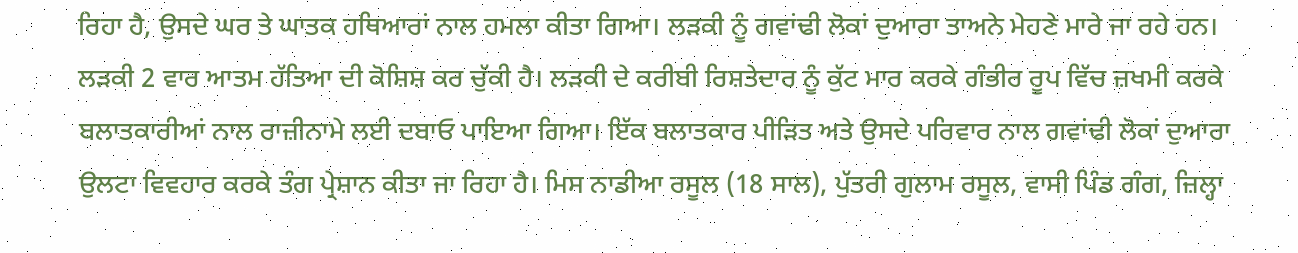ਰਿਹਾ ਹੈ, ਉਸਦੇ ਘਰ ਤੇ ਘਾਤਕ ਹਥਿਆਰਾਂ ਨਾਲ ਹਮਲਾ ਕੀਤਾ ਗਿਆ। ਲੜਕੀ ਨੂੰ ਗਵਾਂਢੀ ਲੋਕਾਂ ਦੁਆਰਾ ਤਾਅਨੇ ਮੇਹਣੇ ਮਾਰੇ ਜਾ ਰਹੇ ਹਨ। ਲੜਕੀ 2 ਵਾਰ ਆਤਮ ਹੱਤਿਆ ਦੀ ਕੋਸ਼ਿਸ਼ ਕਰ ਚੁੱਕੀ ਹੈ। ਲੜਕੀ ਦੇ ਕਰੀਬੀ ਰਿਸ਼ਤੇਦਾਰ ਨੂੰ ਕੁੱਟ ਮਾਰ ਕਰਕੇ ਗੰਭੀਰ ਰੂਪ ਵਿੱਚ ਜ਼ਖਮੀ ਕਰਕੇ ਬਲਾਤਕਾਰੀਆਂ ਨਾਲ ਰਾਜ਼ੀਨਾਮੇ ਲਈ ਦਬਾਓ ਪਾਇਆ ਗਿਆ। ਇੱਕ ਬਲਾਤਕਾਰ ਪੀੜਿਤ ਅਤੇ ਉਸਦੇ ਪਰਿਵਾਰ ਨਾਲ ਗਵਾਂਢੀ ਲੋਕਾਂ ਦੁਆਰਾ ਉਲਟਾ ਵਿਵਹਾਰ ਕਰਕੇ ਤੰਗ ਪ੍ਰੇਸ਼ਾਨ ਕੀਤਾ ਜਾ ਰਿਹਾ ਹੈ। ਮਿਸ ਨਾਡੀਆ ਰਸੂਲ (18 ਸਾਲ), ਪੁੱਤਰੀ ਗੁਲਾਮ ਰਸੂਲ, ਵਾਸੀ ਪਿੰਡ ਗੰਗ, ਜ਼ਿਲ੍ਹਾ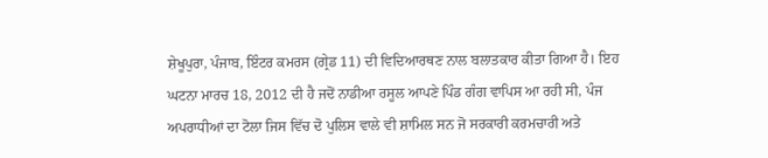ਸ਼ੇਖੂਪੁਰਾ, ਪੰਜਾਬ, ਇੰਟਰ ਕਮਰਸ (ਗ੍ਰੇਡ 11) ਦੀ ਵਿਦਿਆਰਥਣ ਨਾਲ ਬਲਾਤਕਾਰ ਕੀਤਾ ਗਿਆ ਹੈ। ਇਹ ਘਟਨਾ ਮਾਰਚ 18, 2012 ਦੀ ਹੈ ਜਦੋਂ ਨਾਡੀਆ ਰਸੂਲ ਆਪਣੇ ਪਿੰਡ ਗੰਗ ਵਾਪਿਸ ਆ ਰਹੀ ਸੀ, ਪੰਜ ਅਪਰਾਧੀਆਂ ਦਾ ਟੋਲਾ ਜਿਸ ਵਿੱਚ ਦੋ ਪੁਲਿਸ ਵਾਲੇ ਵੀ ਸ਼ਾਮਿਲ ਸਨ ਜੋ ਸਰਕਾਰੀ ਕਰਮਚਾਰੀ ਅਤੇ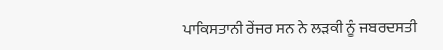ਪਾਕਿਸਤਾਨੀ ਰੇਂਜਰ ਸਨ ਨੇ ਲੜਕੀ ਨੂੰ ਜਬਰਦਸਤੀ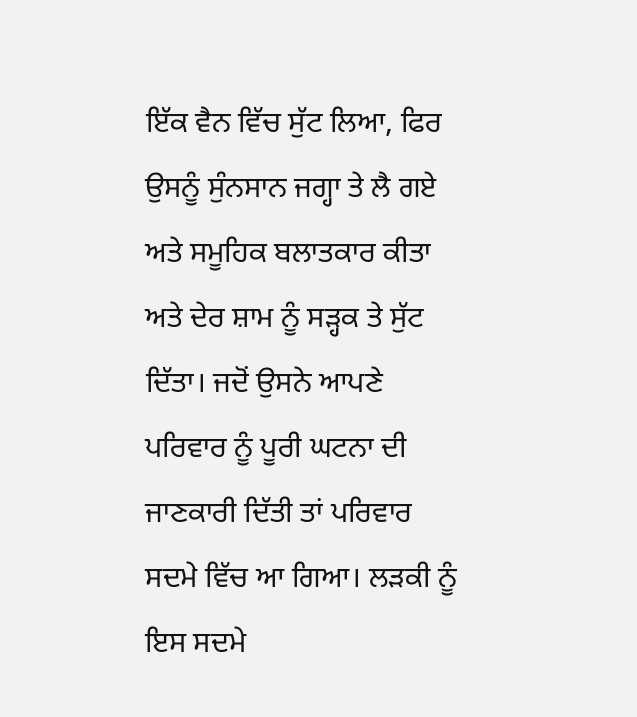ਇੱਕ ਵੈਨ ਵਿੱਚ ਸੁੱਟ ਲਿਆ, ਫਿਰ ਉਸਨੂੰ ਸੁੰਨਸਾਨ ਜਗ੍ਹਾ ਤੇ ਲੈ ਗਏ ਅਤੇ ਸਮੂਹਿਕ ਬਲਾਤਕਾਰ ਕੀਤਾ ਅਤੇ ਦੇਰ ਸ਼ਾਮ ਨੂੰ ਸੜ੍ਹਕ ਤੇ ਸੁੱਟ ਦਿੱਤਾ। ਜਦੋਂ ਉਸਨੇ ਆਪਣੇ ਪਰਿਵਾਰ ਨੂੰ ਪੂਰੀ ਘਟਨਾ ਦੀ ਜਾਣਕਾਰੀ ਦਿੱਤੀ ਤਾਂ ਪਰਿਵਾਰ ਸਦਮੇ ਵਿੱਚ ਆ ਗਿਆ। ਲੜਕੀ ਨੂੰ ਇਸ ਸਦਮੇ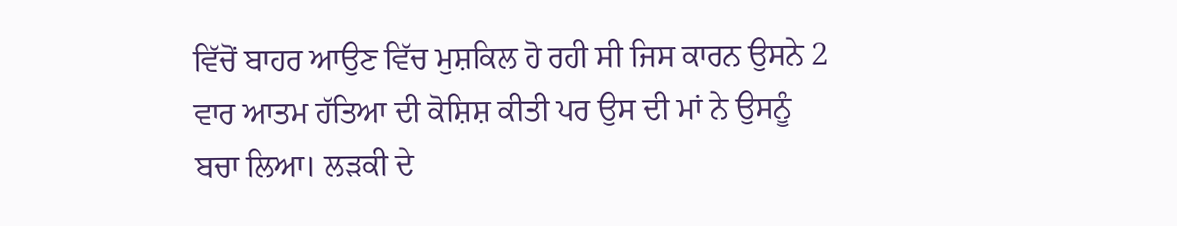ਵਿੱਚੋਂ ਬਾਹਰ ਆਉਣ ਵਿੱਚ ਮੁਸ਼ਕਿਲ ਹੋ ਰਹੀ ਸੀ ਜਿਸ ਕਾਰਨ ਉਸਨੇ 2 ਵਾਰ ਆਤਮ ਹੱਤਿਆ ਦੀ ਕੋਸ਼ਿਸ਼ ਕੀਤੀ ਪਰ ਉਸ ਦੀ ਮਾਂ ਨੇ ਉਸਨੂੰ ਬਚਾ ਲਿਆ। ਲੜਕੀ ਦੇ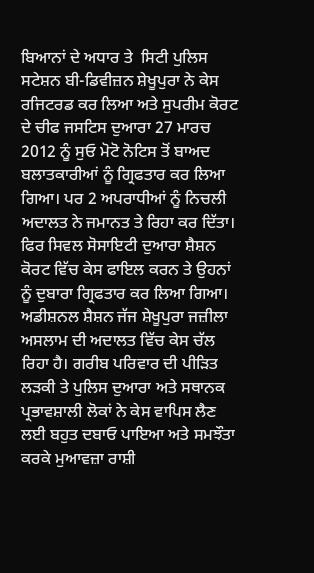ਬਿਆਨਾਂ ਦੇ ਅਧਾਰ ਤੇ  ਸਿਟੀ ਪੁਲਿਸ ਸਟੇਸ਼ਨ ਬੀ-ਡਿਵੀਜ਼ਨ ਸ਼ੇਖੂਪੁਰਾ ਨੇ ਕੇਸ ਰਜਿਟਰਡ ਕਰ ਲਿਆ ਅਤੇ ਸੁਪਰੀਮ ਕੋਰਟ ਦੇ ਚੀਫ ਜਸਟਿਸ ਦੁਆਰਾ 27 ਮਾਰਚ 2012 ਨੂੰ ਸੁਓ ਮੋਟੋ ਨੋਟਿਸ ਤੋਂ ਬਾਅਦ ਬਲਾਤਕਾਰੀਆਂ ਨੂੰ ਗ੍ਰਿਫਤਾਰ ਕਰ ਲਿਆ ਗਿਆ। ਪਰ 2 ਅਪਰਾਧੀਆਂ ਨੂੰ ਨਿਚਲੀ ਅਦਾਲਤ ਨੇ ਜਮਾਨਤ ਤੇ ਰਿਹਾ ਕਰ ਦਿੱਤਾ। ਫਿਰ ਸਿਵਲ ਸੋਸਾਇਟੀ ਦੁਆਰਾ ਸ਼ੈਸ਼ਨ ਕੋਰਟ ਵਿੱਚ ਕੇਸ ਫਾਇਲ ਕਰਨ ਤੇ ਉਹਨਾਂ ਨੂੰ ਦੁਬਾਰਾ ਗ੍ਰਿਫਤਾਰ ਕਰ ਲਿਆ ਗਿਆ। ਅਡੀਸ਼ਨਲ ਸ਼ੈਸ਼ਨ ਜੱਜ ਸ਼ੇਖੂਪੁਰਾ ਜਜ਼ੀਲਾ ਅਸਲਾਮ ਦੀ ਅਦਾਲਤ ਵਿੱਚ ਕੇਸ ਚੱਲ ਰਿਹਾ ਹੈ। ਗਰੀਬ ਪਰਿਵਾਰ ਦੀ ਪੀੜਿਤ ਲੜਕੀ ਤੇ ਪੁਲਿਸ ਦੁਆਰਾ ਅਤੇ ਸਥਾਨਕ ਪ੍ਰਭਾਵਸ਼ਾਲੀ ਲੋਕਾਂ ਨੇ ਕੇਸ ਵਾਪਿਸ ਲੈਣ ਲਈ ਬਹੁਤ ਦਬਾਓ ਪਾਇਆ ਅਤੇ ਸਮਝੌਤਾ ਕਰਕੇ ਮੁਆਵਜ਼ਾ ਰਾਸ਼ੀ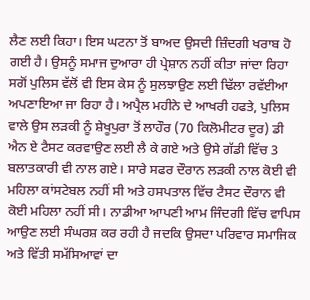ਲੈਣ ਲਈ ਕਿਹਾ। ਇਸ ਘਟਨਾ ਤੋਂ ਬਾਅਦ ਉਸਦੀ ਜ਼ਿੰਦਗੀ ਖਰਾਬ ਹੋ ਗਈ ਹੈ। ਉਸਨੂੰ ਸਮਾਜ ਦੁਆਰਾ ਹੀ ਪ੍ਰੇਸ਼ਾਨ ਨਹੀਂ ਕੀਤਾ ਜਾਂਦਾ ਰਿਹਾ ਸਗੋਂ ਪੁਲਿਸ ਵੱਲੋਂ ਵੀ ਇਸ ਕੇਸ ਨੂੰ ਸੁਲਝਾਉਣ ਲਈ ਢਿੱਲਾ ਰਵੱਈਆ ਅਪਣਾਇਆ ਜਾ ਰਿਹਾ ਹੈ। ਅਪ੍ਰੈਲ ਮਹੀਨੇ ਦੇ ਆਖਰੀ ਹਫਤੇ, ਪੁਲਿਸ ਵਾਲੇ ਉਸ ਲੜਕੀ ਨੂੰ ਸ਼ੇਖੂਪੁਰਾ ਤੋਂ ਲਾਹੌਰ (70 ਕਿਲੋਮੀਟਰ ਦੂਰ) ਡੀ ਐਨ ਏ ਟੈਸਟ ਕਰਵਾਉਣ ਲਈ ਲੈ ਕੇ ਗਏ ਅਤੇ ਉਸੇ ਗੱਡੀ ਵਿੱਚ 3 ਬਲਾਤਕਾਰੀ ਵੀ ਨਾਲ ਗਏ। ਸਾਰੇ ਸਫਰ ਦੌਰਾਨ ਲੜਕੀ ਨਾਲ ਕੋਈ ਵੀ ਮਹਿਲਾ ਕਾਂਸਟੇਬਲ ਨਹੀਂ ਸੀ ਅਤੇ ਹਸਪਤਾਲ ਵਿੱਚ ਟੈਸਟ ਦੌਰਾਨ ਵੀ ਕੋਈ ਮਹਿਲਾ ਨਹੀਂ ਸੀ। ਨਾਡੀਆ ਆਪਣੀ ਆਮ ਜਿੰਦਗੀ ਵਿੱਚ ਵਾਪਿਸ ਆਉਣ ਲਈ ਸੰਘਰਸ਼ ਕਰ ਰਹੀ ਹੈ ਜਦਕਿ ਉਸਦਾ ਪਰਿਵਾਰ ਸਮਾਜਿਕ ਅਤੇ ਵਿੱਤੀ ਸਮੱਸਿਆਵਾਂ ਦਾ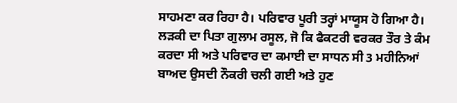ਸਾਹਮਣਾ ਕਰ ਰਿਹਾ ਹੈ। ਪਰਿਵਾਰ ਪੂਰੀ ਤਰ੍ਹਾਂ ਮਾਯੂਸ ਹੋ ਗਿਆ ਹੈ। ਲੜਕੀ ਦਾ ਪਿਤਾ ਗੁਲਾਮ ਰਸੂਲ, ਜੋ ਕਿ ਫੈਕਟਰੀ ਵਰਕਰ ਤੌਰ ਤੇ ਕੰਮ ਕਰਦਾ ਸੀ ਅਤੇ ਪਰਿਵਾਰ ਦਾ ਕਮਾਈ ਦਾ ਸਾਧਨ ਸੀ 3 ਮਹੀਨਿਆਂ ਬਾਅਦ ਉਸਦੀ ਨੌਕਰੀ ਚਲੀ ਗਈ ਅਤੇ ਹੁਣ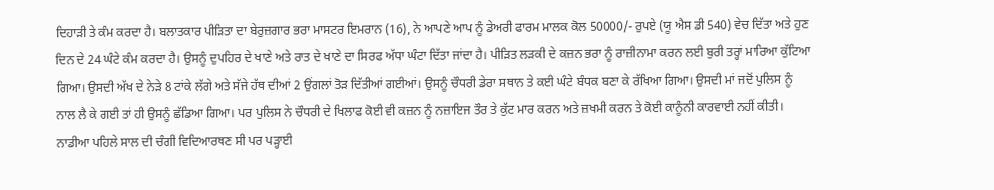ਦਿਹਾੜੀ ਤੇ ਕੰਮ ਕਰਦਾ ਹੈ। ਬਲਾਤਕਾਰ ਪੀੜਿਤਾ ਦਾ ਬੇਰੁਜ਼ਗਾਰ ਭਰਾ ਮਾਸਟਰ ਇਮਰਾਨ (16), ਨੇ ਆਪਣੇ ਆਪ ਨੂੰ ਡੇਅਰੀ ਫਾਰਮ ਮਾਲਕ ਕੋਲ 50000/- ਰੁਪਏ (ਯੂ ਐਸ ਡੀ 540) ਵੇਚ ਦਿੱਤਾ ਅਤੇ ਹੁਣ ਦਿਨ ਦੇ 24 ਘੰਟੇ ਕੰਮ ਕਰਦਾ ਹੈ। ਉਸਨੂੰ ਦੁਪਹਿਰ ਦੇ ਖਾਣੇ ਅਤੇ ਰਾਤ ਦੇ ਖਾਣੇ ਦਾ ਸਿਰਫ ਅੱਧਾ ਘੰਟਾ ਦਿੱਤਾ ਜਾਂਦਾ ਹੈ। ਪੀੜਿਤ ਲੜਕੀ ਦੇ ਕਜ਼ਨ ਭਰਾ ਨੂੰ ਰਾਜ਼ੀਨਾਮਾ ਕਰਨ ਲਈ ਬੁਰੀ ਤਰ੍ਹਾਂ ਮਾਰਿਆ ਕੁੱਟਿਆ ਗਿਆ। ਉਸਦੀ ਅੱਖ ਦੇ ਨੇੜੇ 8 ਟਾਂਕੇ ਲੱਗੇ ਅਤੇ ਸੱਜੇ ਹੱਥ ਦੀਆਂ 2 ਉਂਗਲਾਂ ਤੋੜ ਦਿੱਤੀਆਂ ਗਈਆਂ। ਉਸਨੂੰ ਚੌਧਰੀ ਡੇਰਾ ਸਥਾਨ ਤੇ ਕਈ ਘੰਟੇ ਬੰਧਕ ਬਣਾ ਕੇ ਰੱਖਿਆ ਗਿਆ। ਉਸਦੀ ਮਾਂ ਜਦੋਂ ਪੁਲਿਸ ਨੂੰ ਨਾਲ ਲੈ ਕੇ ਗਈ ਤਾਂ ਹੀ ਉਸਨੂੰ ਛੱਡਿਆ ਗਿਆ। ਪਰ ਪੁਲਿਸ ਨੇ ਚੌਧਰੀ ਦੇ ਖਿਲਾਫ ਕੋਈ ਵੀ ਕਜ਼ਨ ਨੂੰ ਨਜ਼ਾਇਜ ਤੌਰ ਤੇ ਕੁੱਟ ਮਾਰ ਕਰਨ ਅਤੇ ਜ਼ਖਮੀ ਕਰਨ ਤੇ ਕੋਈ ਕਾਨੂੰਨੀ ਕਾਰਵਾਈ ਨਹੀਂ ਕੀਤੀ। ਨਾਡੀਆ ਪਹਿਲੇ ਸਾਲ ਦੀ ਚੰਗੀ ਵਿਦਿਆਰਥਣ ਸੀ ਪਰ ਪੜ੍ਹਾਈ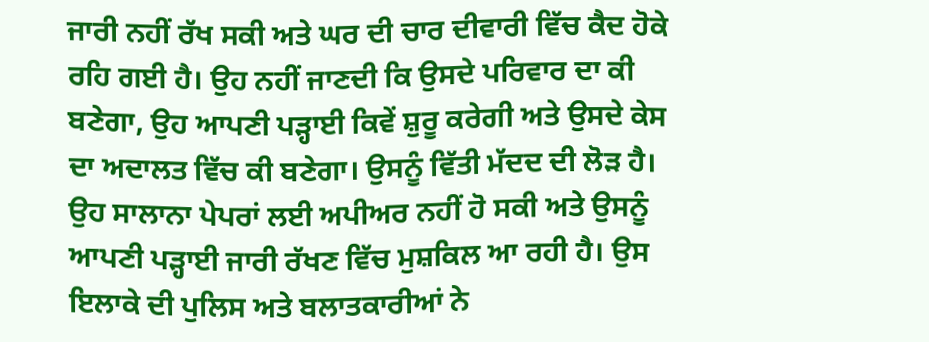ਜਾਰੀ ਨਹੀਂ ਰੱਖ ਸਕੀ ਅਤੇ ਘਰ ਦੀ ਚਾਰ ਦੀਵਾਰੀ ਵਿੱਚ ਕੈਦ ਹੋਕੇ ਰਹਿ ਗਈ ਹੈ। ਉਹ ਨਹੀਂ ਜਾਣਦੀ ਕਿ ਉਸਦੇ ਪਰਿਵਾਰ ਦਾ ਕੀ ਬਣੇਗਾ, ਉਹ ਆਪਣੀ ਪੜ੍ਹਾਈ ਕਿਵੇਂ ਸ਼ੁਰੂ ਕਰੇਗੀ ਅਤੇ ਉਸਦੇ ਕੇਸ ਦਾ ਅਦਾਲਤ ਵਿੱਚ ਕੀ ਬਣੇਗਾ। ਉਸਨੂੰ ਵਿੱਤੀ ਮੱਦਦ ਦੀ ਲੋੜ ਹੈ। ਉਹ ਸਾਲਾਨਾ ਪੇਪਰਾਂ ਲਈ ਅਪੀਅਰ ਨਹੀਂ ਹੋ ਸਕੀ ਅਤੇ ਉਸਨੂੰ ਆਪਣੀ ਪੜ੍ਹਾਈ ਜਾਰੀ ਰੱਖਣ ਵਿੱਚ ਮੁਸ਼ਕਿਲ ਆ ਰਹੀ ਹੈ। ਉਸ ਇਲਾਕੇ ਦੀ ਪੁਲਿਸ ਅਤੇ ਬਲਾਤਕਾਰੀਆਂ ਨੇ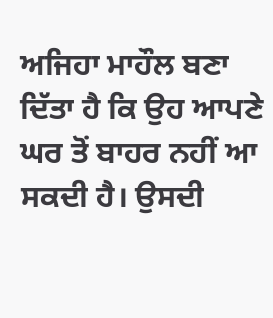ਅਜਿਹਾ ਮਾਹੌਲ ਬਣਾ ਦਿੱਤਾ ਹੈ ਕਿ ਉਹ ਆਪਣੇ ਘਰ ਤੋਂ ਬਾਹਰ ਨਹੀਂ ਆ ਸਕਦੀ ਹੈ। ਉਸਦੀ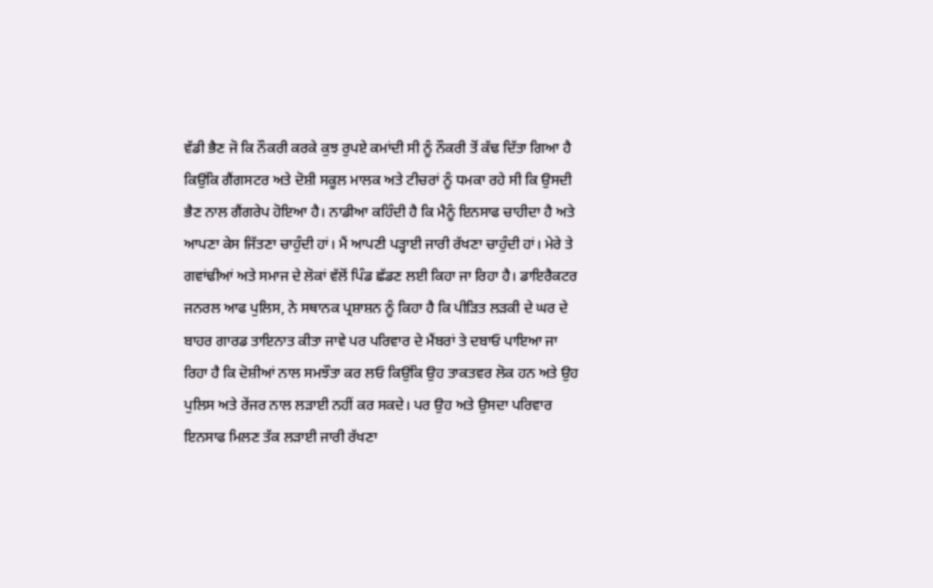ਵੱਡੀ ਭੈਣ ਜੋ ਕਿ ਨੌਕਰੀ ਕਰਕੇ ਕੁਝ ਰੁਪਏ ਕਮਾਂਦੀ ਸੀ ਨੂੰ ਨੌਕਰੀ ਤੋਂ ਕੱਢ ਦਿੱਤਾ ਗਿਆ ਹੈ ਕਿਉਂਕਿ ਗੈਂਗਸਟਰ ਅਤੇ ਦੋਸ਼ੀ ਸਕੂਲ ਮਾਲਕ ਅਤੇ ਟੀਚਰਾਂ ਨੂੰ ਧਮਕਾ ਰਹੇ ਸੀ ਕਿ ਉਸਦੀ ਭੈਣ ਨਾਲ ਗੈਂਗਰੇਪ ਹੋਇਆ ਹੈ। ਨਾਡੀਆ ਕਹਿੰਦੀ ਹੈ ਕਿ ਮੈਨੂੰ ਇਨਸਾਫ ਚਾਹੀਦਾ ਹੈ ਅਤੇ ਆਪਣਾ ਕੇਸ ਜਿੱਤਣਾ ਚਾਹੁੰਦੀ ਹਾਂ। ਮੈਂ ਆਪਣੀ ਪੜ੍ਹਾਈ ਜਾਰੀ ਰੱਖਣਾ ਚਾਹੁੰਦੀ ਹਾਂ। ਮੇਰੇ ਤੇ ਗਵਾਂਢੀਆਂ ਅਤੇ ਸਮਾਜ ਦੇ ਲੋਕਾਂ ਵੱਲੋਂ ਪਿੰਡ ਛੱਡਣ ਲਈ ਕਿਹਾ ਜਾ ਰਿਹਾ ਹੈ। ਡਾਇਰੈਕਟਰ ਜਨਰਲ ਆਫ ਪੁਲਿਸ, ਨੇ ਸਥਾਨਕ ਪ੍ਰਸ਼ਾਸ਼ਨ ਨੂੰ ਕਿਹਾ ਹੈ ਕਿ ਪੀੜਿਤ ਲੜਕੀ ਦੇ ਘਰ ਦੇ ਬਾਹਰ ਗਾਰਡ ਤਾਇਨਾਤ ਕੀਤਾ ਜਾਵੇ ਪਰ ਪਰਿਵਾਰ ਦੇ ਮੈਂਬਰਾਂ ਤੇ ਦਬਾਓ ਪਾਇਆ ਜਾ ਰਿਹਾ ਹੈ ਕਿ ਦੋਸ਼ੀਆਂ ਨਾਲ ਸਮਝੌਤਾ ਕਰ ਲਓ ਕਿਉਂਕਿ ਉਹ ਤਾਕਤਵਰ ਲੋਕ ਹਨ ਅਤੇ ਉਹ ਪੁਲਿਸ ਅਤੇ ਰੇਂਜਰ ਨਾਲ ਲੜਾਈ ਨਹੀਂ ਕਰ ਸਕਦੇ। ਪਰ ਉਹ ਅਤੇ ਉਸਦਾ ਪਰਿਵਾਰ ਇਨਸਾਫ ਮਿਲਣ ਤੱਕ ਲੜਾਈ ਜਾਰੀ ਰੱਖਣਾ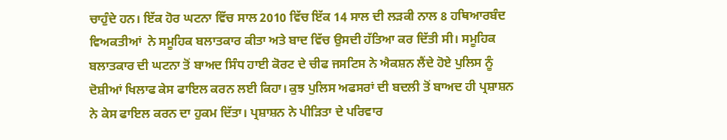ਚਾਹੁੰਦੇ ਹਨ। ਇੱਕ ਹੋਰ ਘਟਨਾ ਵਿੱਚ ਸਾਲ 2010 ਵਿੱਚ ਇੱਕ 14 ਸਾਲ ਦੀ ਲੜਕੀ ਨਾਲ 8 ਹਥਿਆਰਬੰਦ ਵਿਅਕਤੀਆਂ  ਨੇ ਸਮੂਹਿਕ ਬਲਾਤਕਾਰ ਕੀਤਾ ਅਤੇ ਬਾਦ ਵਿੱਚ ਉਸਦੀ ਹੱਤਿਆ ਕਰ ਦਿੱਤੀ ਸੀ। ਸਮੂਹਿਕ ਬਲਾਤਕਾਰ ਦੀ ਘਟਨਾ ਤੋਂ ਬਾਅਦ ਸਿੰਧ ਹਾਈ ਕੋਰਟ ਦੇ ਚੀਫ ਜਸਟਿਸ ਨੇ ਐਕਸ਼ਨ ਲੈਂਦੇ ਹੋਏ ਪੁਲਿਸ ਨੂੰ ਦੋਸ਼ੀਆਂ ਖਿਲਾਫ ਕੇਸ ਫਾਇਲ ਕਰਨ ਲਈ ਕਿਹਾ। ਕੁਝ ਪੁਲਿਸ ਅਫਸਰਾਂ ਦੀ ਬਦਲੀ ਤੋਂ ਬਾਅਦ ਹੀ ਪ੍ਰਸ਼ਾਸ਼ਨ ਨੇ ਕੇਸ ਫਾਇਲ ਕਰਨ ਦਾ ਹੁਕਮ ਦਿੱਤਾ। ਪ੍ਰਸ਼ਾਸ਼ਨ ਨੇ ਪੀੜਿਤਾ ਦੇ ਪਰਿਵਾਰ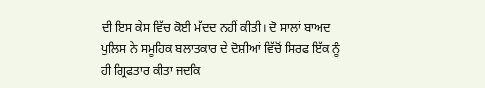ਦੀ ਇਸ ਕੇਸ ਵਿੱਚ ਕੋਈ ਮੱਦਦ ਨਹੀਂ ਕੀਤੀ। ਦੋ ਸਾਲਾਂ ਬਾਅਦ ਪੁਲਿਸ ਨੇ ਸਮੂਹਿਕ ਬਲਾਤਕਾਰ ਦੇ ਦੋਸ਼ੀਆਂ ਵਿੱਚੋਂ ਸਿਰਫ ਇੱਕ ਨੂੰ ਹੀ ਗ੍ਰਿਫਤਾਰ ਕੀਤਾ ਜਦਕਿ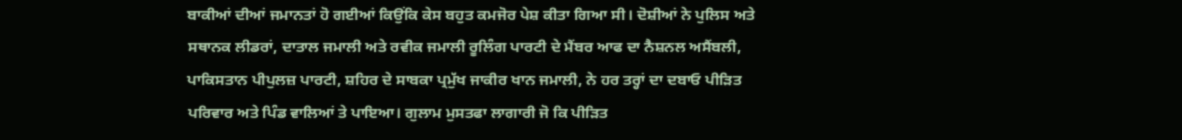ਬਾਕੀਆਂ ਦੀਆਂ ਜਮਾਨਤਾਂ ਹੋ ਗਈਆਂ ਕਿਉਂਕਿ ਕੇਸ ਬਹੁਤ ਕਮਜੋਰ ਪੇਸ਼ ਕੀਤਾ ਗਿਆ ਸੀ। ਦੋਸ਼ੀਆਂ ਨੇ ਪੁਲਿਸ ਅਤੇ ਸਥਾਨਕ ਲੀਡਰਾਂ, ਦਾਤਾਲ ਜਮਾਲੀ ਅਤੇ ਰਵੀਕ ਜਮਾਲੀ ਰੂਲਿੰਗ ਪਾਰਟੀ ਦੇ ਮੈਂਬਰ ਆਫ ਦਾ ਨੈਸ਼ਨਲ ਅਸੈਂਬਲੀ, ਪਾਕਿਸਤਾਨ ਪੀਪੁਲਜ਼ ਪਾਰਟੀ, ਸ਼ਹਿਰ ਦੇ ਸਾਬਕਾ ਪ੍ਰਮੁੱਖ ਜਾਕੀਰ ਖਾਨ ਜਮਾਲੀ, ਨੇ ਹਰ ਤਰ੍ਹਾਂ ਦਾ ਦਬਾਓ ਪੀੜਿਤ ਪਰਿਵਾਰ ਅਤੇ ਪਿੰਡ ਵਾਲਿਆਂ ਤੇ ਪਾਇਆ। ਗੁਲਾਮ ਮੁਸਤਫਾ ਲਾਗਾਰੀ ਜੋ ਕਿ ਪੀੜਿਤ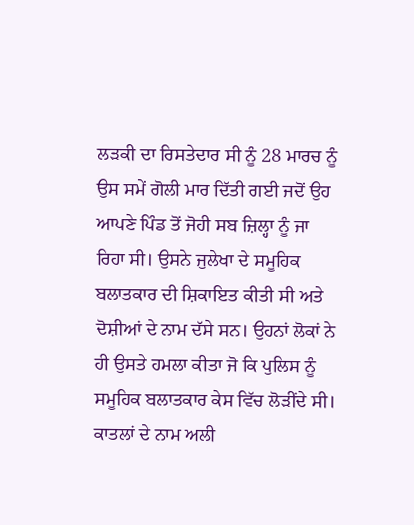ਲੜਕੀ ਦਾ ਰਿਸਤੇਦਾਰ ਸੀ ਨੂੰ 28 ਮਾਰਚ ਨੂੰ ਉਸ ਸਮੇਂ ਗੋਲੀ ਮਾਰ ਦਿੱਤੀ ਗਈ ਜਦੋਂ ਉਹ ਆਪਣੇ ਪਿੰਡ ਤੋਂ ਜੋਹੀ ਸਬ ਜ਼ਿਲ੍ਹਾ ਨੂੰ ਜਾ ਰਿਹਾ ਸੀ। ਉਸਨੇ ਜੁਲੇਖਾ ਦੇ ਸਮੂਹਿਕ ਬਲਾਤਕਾਰ ਦੀ ਸ਼ਿਕਾਇਤ ਕੀਤੀ ਸੀ ਅਤੇ ਦੋਸ਼ੀਆਂ ਦੇ ਨਾਮ ਦੱਸੇ ਸਨ। ਉਹਨਾਂ ਲੋਕਾਂ ਨੇ ਹੀ ਉਸਤੇ ਹਮਲਾ ਕੀਤਾ ਜੋ ਕਿ ਪੁਲਿਸ ਨੂੰ ਸਮੂਹਿਕ ਬਲਾਤਕਾਰ ਕੇਸ ਵਿੱਚ ਲੋੜੀਂਦੇ ਸੀ। ਕਾਤਲਾਂ ਦੇ ਨਾਮ ਅਲੀ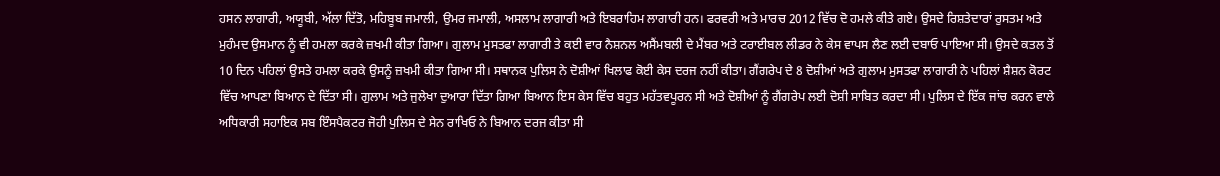ਹਸਨ ਲਾਗਾਰੀ, ਅਯੂਬੀ, ਅੱਲਾ ਦਿੱਤੋ, ਮਹਿਬੂਬ ਜਮਾਲੀ, ਉਮਰ ਜਮਾਲੀ, ਅਸਲਾਮ ਲਾਗਾਰੀ ਅਤੇ ਇਬਰਾਹਿਮ ਲਾਗਾਰੀ ਹਨ। ਫਰਵਰੀ ਅਤੇ ਮਾਰਚ 2012 ਵਿੱਚ ਦੋ ਹਮਲੇ ਕੀਤੇ ਗਏ। ਉਸਦੇ ਰਿਸ਼ਤੇਦਾਰਾਂ ਰੁਸਤਮ ਅਤੇ ਮੁਹੰਮਦ ਉਸਮਾਨ ਨੂੰ ਵੀ ਹਮਲਾ ਕਰਕੇ ਜ਼ਖਮੀ ਕੀਤਾ ਗਿਆ। ਗੁਲਾਮ ਮੁਸਤਫਾ ਲਾਗਾਰੀ ਤੇ ਕਈ ਵਾਰ ਨੈਸ਼ਨਲ ਅਸੈਂਮਬਲੀ ਦੇ ਮੈਂਬਰ ਅਤੇ ਟਰਾਈਬਲ ਲੀਡਰ ਨੇ ਕੇਸ ਵਾਪਸ ਲੈਣ ਲਈ ਦਬਾਓ ਪਾਇਆ ਸੀ। ਉਸਦੇ ਕਤਲ ਤੋਂ 10 ਦਿਨ ਪਹਿਲਾਂ ਉਸਤੇ ਹਮਲਾ ਕਰਕੇ ਉਸਨੂੰ ਜ਼ਖਮੀ ਕੀਤਾ ਗਿਆ ਸੀ। ਸਥਾਨਕ ਪੁਲਿਸ ਨੇ ਦੋਸ਼ੀਆਂ ਖਿਲਾਫ ਕੋਈ ਕੇਸ ਦਰਜ ਨਹੀਂ ਕੀਤਾ। ਗੈਂਗਰੇਪ ਦੇ 8 ਦੋਸ਼ੀਆਂ ਅਤੇ ਗੁਲਾਮ ਮੁਸਤਫਾ ਲਾਗਾਰੀ ਨੇ ਪਹਿਲਾਂ ਸ਼ੈਸ਼ਨ ਕੋਰਟ ਵਿੱਚ ਆਪਣਾ ਬਿਆਨ ਦੇ ਦਿੱਤਾ ਸੀ। ਗੁਲਾਮ ਅਤੇ ਜੁਲੇਖਾ ਦੁਆਰਾ ਦਿੱਤਾ ਗਿਆ ਬਿਆਨ ਇਸ ਕੇਸ ਵਿੱਚ ਬਹੁਤ ਮਹੱਤਵਪੂਰਨ ਸੀ ਅਤੇ ਦੋਸ਼ੀਆਂ ਨੂੰ ਗੈਂਗਰੇਪ ਲਈ ਦੋਸ਼ੀ ਸਾਬਿਤ ਕਰਦਾ ਸੀ। ਪੁਲਿਸ ਦੇ ਇੱਕ ਜਾਂਚ ਕਰਨ ਵਾਲੇ ਅਧਿਕਾਰੀ ਸਹਾਇਕ ਸਬ ਇੰਸਪੈਕਟਰ ਜੋਹੀ ਪੁਲਿਸ ਦੇ ਸੇਨ ਰਾਖਿਓ ਨੇ ਬਿਆਨ ਦਰਜ ਕੀਤਾ ਸੀ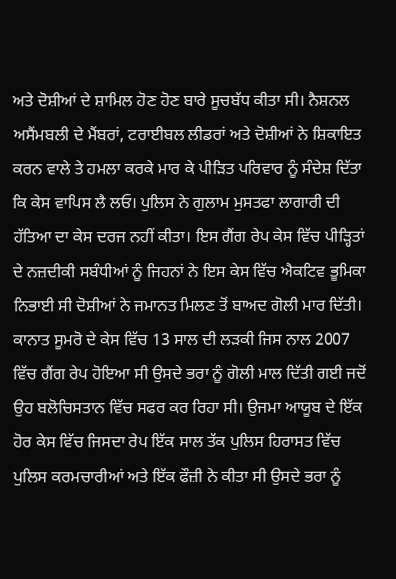ਅਤੇ ਦੋਸ਼ੀਆਂ ਦੇ ਸ਼ਾਮਿਲ ਹੋਣ ਹੋਣ ਬਾਰੇ ਸੂਚਬੱਧ ਕੀਤਾ ਸੀ। ਨੈਸ਼ਨਲ ਅਸੈਂਮਬਲੀ ਦੇ ਮੈਂਬਰਾਂ, ਟਰਾਈਬਲ ਲੀਡਰਾਂ ਅਤੇ ਦੋਸ਼ੀਆਂ ਨੇ ਸ਼ਿਕਾਇਤ ਕਰਨ ਵਾਲੇ ਤੇ ਹਮਲਾ ਕਰਕੇ ਮਾਰ ਕੇ ਪੀੜਿਤ ਪਰਿਵਾਰ ਨੂੰ ਸੰਦੇਸ਼ ਦਿੱਤਾ ਕਿ ਕੇਸ ਵਾਪਿਸ ਲੈ ਲਓ। ਪੁਲਿਸ ਨੇ ਗੁਲਾਮ ਮੁਸਤਫਾ ਲਾਗਾਰੀ ਦੀ ਹੱਤਿਆ ਦਾ ਕੇਸ ਦਰਜ ਨਹੀਂ ਕੀਤਾ। ਇਸ ਗੈਂਗ ਰੇਪ ਕੇਸ ਵਿੱਚ ਪੀੜ੍ਹਿਤਾਂ ਦੇ ਨਜ਼ਦੀਕੀ ਸਬੰਧੀਆਂ ਨੂੰ ਜਿਹਨਾਂ ਨੇ ਇਸ ਕੇਸ ਵਿੱਚ ਐਕਟਿਵ ਭੂਮਿਕਾ ਨਿਭਾਈ ਸੀ ਦੋਸ਼ੀਆਂ ਨੇ ਜਮਾਨਤ ਮਿਲਣ ਤੋਂ ਬਾਅਦ ਗੋਲੀ ਮਾਰ ਦਿੱਤੀ। ਕਾਨਾਤ ਸੂਮਰੋ ਦੇ ਕੇਸ ਵਿੱਚ 13 ਸਾਲ ਦੀ ਲੜਕੀ ਜਿਸ ਨਾਲ 2007 ਵਿੱਚ ਗੈਂਗ ਰੇਪ ਹੋਇਆ ਸੀ ਉਸਦੇ ਭਰਾ ਨੂੰ ਗੋਲੀ ਮਾਲ ਦਿੱਤੀ ਗਈ ਜਦੋਂ ਉਹ ਬਲੋਚਿਸਤਾਨ ਵਿੱਚ ਸਫਰ ਕਰ ਰਿਹਾ ਸੀ। ਉਜਮਾ ਆਯੂਬ ਦੇ ਇੱਕ ਹੋਰ ਕੇਸ ਵਿੱਚ ਜਿਸਦਾ ਰੇਪ ਇੱਕ ਸਾਲ ਤੱਕ ਪੁਲਿਸ ਹਿਰਾਸਤ ਵਿੱਚ ਪੁਲਿਸ ਕਰਮਚਾਰੀਆਂ ਅਤੇ ਇੱਕ ਫੌਜ਼ੀ ਨੇ ਕੀਤਾ ਸੀ ਉਸਦੇ ਭਰਾ ਨੂੰ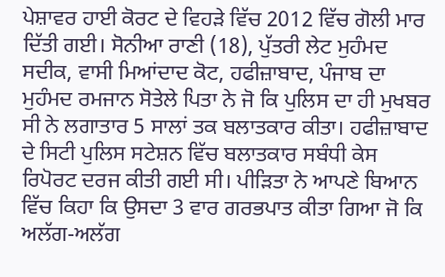ਪੇਸ਼ਾਵਰ ਹਾਈ ਕੋਰਟ ਦੇ ਵਿਹੜੇ ਵਿੱਚ 2012 ਵਿੱਚ ਗੋਲੀ ਮਾਰ ਦਿੱਤੀ ਗਈ। ਸੋਨੀਆ ਰਾਣੀ (18), ਪੁੱਤਰੀ ਲੇਟ ਮੁਹੰਮਦ ਸਦੀਕ, ਵਾਸੀ ਮਿਆਂਦਾਦ ਕੋਟ, ਹਫੀਜ਼ਾਬਾਦ, ਪੰਜਾਬ ਦਾ ਮੁਹੰਮਦ ਰਮਜਾਨ ਸੋਤੇਲੇ ਪਿਤਾ ਨੇ ਜੋ ਕਿ ਪੁਲਿਸ ਦਾ ਹੀ ਮੁਖਬਰ ਸੀ ਨੇ ਲਗਾਤਾਰ 5 ਸਾਲਾਂ ਤਕ ਬਲਾਤਕਾਰ ਕੀਤਾ। ਹਫੀਜ਼ਾਬਾਦ ਦੇ ਸਿਟੀ ਪੁਲਿਸ ਸਟੇਸ਼ਨ ਵਿੱਚ ਬਲਾਤਕਾਰ ਸਬੰਧੀ ਕੇਸ ਰਿਪੋਰਟ ਦਰਜ ਕੀਤੀ ਗਈ ਸੀ। ਪੀੜਿਤਾ ਨੇ ਆਪਣੇ ਬਿਆਨ ਵਿੱਚ ਕਿਹਾ ਕਿ ਉਸਦਾ 3 ਵਾਰ ਗਰਭਪਾਤ ਕੀਤਾ ਗਿਆ ਜੋ ਕਿ ਅਲੱਗ-ਅਲੱਗ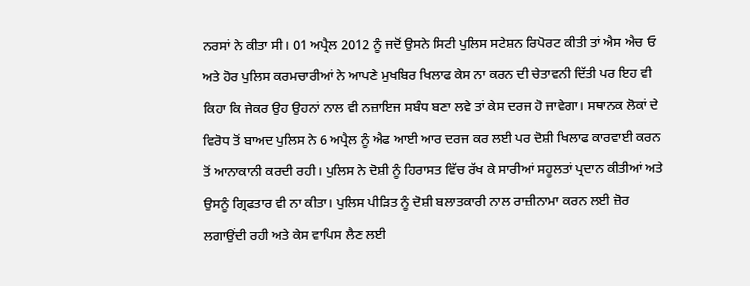ਨਰਸਾਂ ਨੇ ਕੀਤਾ ਸੀ। 01 ਅਪ੍ਰੈਲ 2012 ਨੂੰ ਜਦੋਂ ਉਸਨੇ ਸਿਟੀ ਪੁਲਿਸ ਸਟੇਸ਼ਨ ਰਿਪੋਰਟ ਕੀਤੀ ਤਾਂ ਐਸ ਐਚ ਓ ਅਤੇ ਹੋਰ ਪੁਲਿਸ ਕਰਮਚਾਰੀਆਂ ਨੇ ਆਪਣੇ ਮੁਖਬਿਰ ਖਿਲਾਫ ਕੇਸ ਨਾ ਕਰਨ ਦੀ ਚੇਤਾਵਨੀ ਦਿੱਤੀ ਪਰ ਇਹ ਵੀ ਕਿਹਾ ਕਿ ਜੇਕਰ ਉਹ ਉਹਨਾਂ ਨਾਲ ਵੀ ਨਜ਼ਾਇਜ ਸਬੰਧ ਬਣਾ ਲਵੇ ਤਾਂ ਕੇਸ ਦਰਜ ਹੋ ਜਾਵੇਗਾ। ਸਥਾਨਕ ਲੋਕਾਂ ਦੇ ਵਿਰੋਧ ਤੋਂ ਬਾਅਦ ਪੁਲਿਸ ਨੇ 6 ਅਪ੍ਰੈਲ ਨੂੰ ਐਫ ਆਈ ਆਰ ਦਰਜ ਕਰ ਲਈ ਪਰ ਦੋਸ਼ੀ ਖਿਲਾਫ ਕਾਰਵਾਈ ਕਰਨ ਤੋਂ ਆਨਾਕਾਨੀ ਕਰਦੀ ਰਹੀ। ਪੁਲਿਸ ਨੇ ਦੋਸ਼ੀ ਨੂੰ ਹਿਰਾਸਤ ਵਿੱਚ ਰੱਖ ਕੇ ਸਾਰੀਆਂ ਸਹੂਲਤਾਂ ਪ੍ਰਦਾਨ ਕੀਤੀਆਂ ਅਤੇ ਉਸਨੂੰ ਗ੍ਰਿਫਤਾਰ ਵੀ ਨਾ ਕੀਤਾ। ਪੁਲਿਸ ਪੀੜਿਤ ਨੂੰ ਦੋਸ਼ੀ ਬਲਾਤਕਾਰੀ ਨਾਲ ਰਾਜ਼ੀਨਾਮਾ ਕਰਨ ਲਈ ਜ਼ੋਰ ਲਗਾਉਂਦੀ ਰਹੀ ਅਤੇ ਕੇਸ ਵਾਪਿਸ ਲੈਣ ਲਈ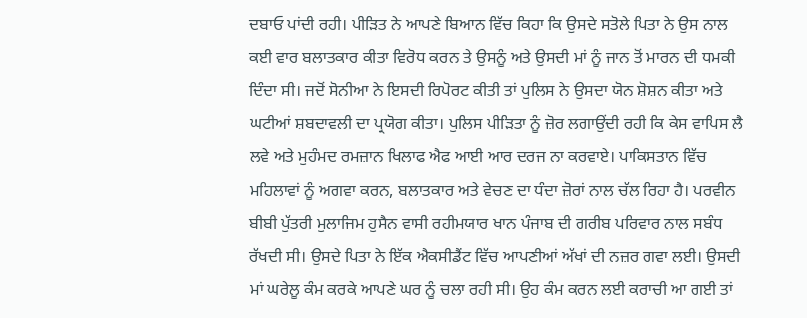ਦਬਾਓ ਪਾਂਦੀ ਰਹੀ। ਪੀੜਿਤ ਨੇ ਆਪਣੇ ਬਿਆਨ ਵਿੱਚ ਕਿਹਾ ਕਿ ਉਸਦੇ ਸਤੋਲੇ ਪਿਤਾ ਨੇ ਉਸ ਨਾਲ ਕਈ ਵਾਰ ਬਲਾਤਕਾਰ ਕੀਤਾ ਵਿਰੋਧ ਕਰਨ ਤੇ ਉਸਨੂੰ ਅਤੇ ਉਸਦੀ ਮਾਂ ਨੂੰ ਜਾਨ ਤੋਂ ਮਾਰਨ ਦੀ ਧਮਕੀ ਦਿੰਦਾ ਸੀ। ਜਦੋਂ ਸੋਨੀਆ ਨੇ ਇਸਦੀ ਰਿਪੋਰਟ ਕੀਤੀ ਤਾਂ ਪੁਲਿਸ ਨੇ ਉਸਦਾ ਯੋਨ ਸ਼ੋਸ਼ਨ ਕੀਤਾ ਅਤੇ ਘਟੀਆਂ ਸ਼ਬਦਾਵਲੀ ਦਾ ਪ੍ਰਯੋਗ ਕੀਤਾ। ਪੁਲਿਸ ਪੀੜਿਤਾ ਨੂੰ ਜ਼ੋਰ ਲਗਾਉਂਦੀ ਰਹੀ ਕਿ ਕੇਸ ਵਾਪਿਸ ਲੈ ਲਵੇ ਅਤੇ ਮੁਹੰਮਦ ਰਮਜ਼ਾਨ ਖਿਲਾਫ ਐਫ ਆਈ ਆਰ ਦਰਜ ਨਾ ਕਰਵਾਏ। ਪਾਕਿਸਤਾਨ ਵਿੱਚ ਮਹਿਲਾਵਾਂ ਨੂੰ ਅਗਵਾ ਕਰਨ, ਬਲਾਤਕਾਰ ਅਤੇ ਵੇਚਣ ਦਾ ਧੰਦਾ ਜ਼ੋਰਾਂ ਨਾਲ ਚੱਲ ਰਿਹਾ ਹੈ। ਪਰਵੀਨ ਬੀਬੀ ਪੁੱਤਰੀ ਮੁਲਾਜਿਮ ਹੁਸੈਨ ਵਾਸੀ ਰਹੀਮਯਾਰ ਖਾਨ ਪੰਜਾਬ ਦੀ ਗਰੀਬ ਪਰਿਵਾਰ ਨਾਲ ਸਬੰਧ ਰੱਖਦੀ ਸੀ। ਉਸਦੇ ਪਿਤਾ ਨੇ ਇੱਕ ਐਕਸੀਡੈਂਟ ਵਿੱਚ ਆਪਣੀਆਂ ਅੱਖਾਂ ਦੀ ਨਜ਼ਰ ਗਵਾ ਲਈ। ਉਸਦੀ ਮਾਂ ਘਰੇਲੂ ਕੰਮ ਕਰਕੇ ਆਪਣੇ ਘਰ ਨੂੰ ਚਲਾ ਰਹੀ ਸੀ। ਉਹ ਕੰਮ ਕਰਨ ਲਈ ਕਰਾਚੀ ਆ ਗਈ ਤਾਂ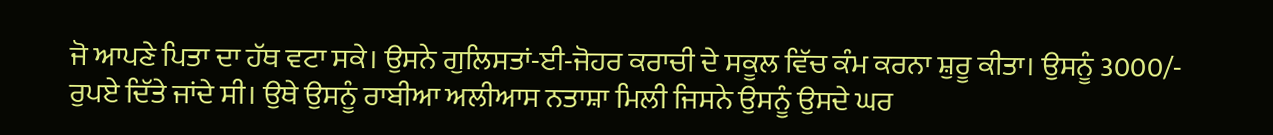ਜੋ ਆਪਣੇ ਪਿਤਾ ਦਾ ਹੱਥ ਵਟਾ ਸਕੇ। ਉਸਨੇ ਗੁਲਿਸਤਾਂ-ਈ-ਜੋਹਰ ਕਰਾਚੀ ਦੇ ਸਕੂਲ ਵਿੱਚ ਕੰਮ ਕਰਨਾ ਸ਼ੁਰੂ ਕੀਤਾ। ਉਸਨੂੰ 3000/- ਰੁਪਏ ਦਿੱਤੇ ਜਾਂਦੇ ਸੀ। ਉਥੇ ਉਸਨੂੰ ਰਾਬੀਆ ਅਲੀਆਸ ਨਤਾਸ਼ਾ ਮਿਲੀ ਜਿਸਨੇ ਉਸਨੂੰ ਉਸਦੇ ਘਰ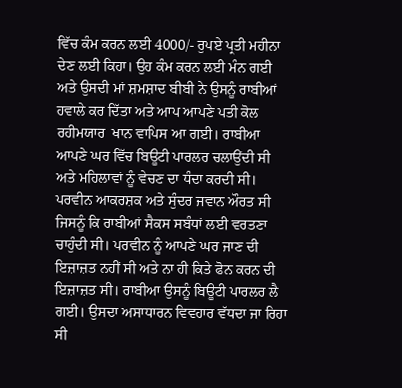ਵਿੱਚ ਕੰਮ ਕਰਨ ਲਈ 4000/- ਰੁਪਏ ਪ੍ਰਤੀ ਮਹੀਨਾ ਦੇਣ ਲਈ ਕਿਹਾ। ਉਹ ਕੰਮ ਕਰਨ ਲਈ ਮੰਨ ਗਈ ਅਤੇ ਉਸਦੀ ਮਾਂ ਸ਼ਮਸ਼ਾਦ ਬੀਬੀ ਨੇ ਉਸਨੂੰ ਰਾਬੀਆਂ ਹਵਾਲੇ ਕਰ ਦਿੱਤਾ ਅਤੇ ਆਪ ਆਪਣੇ ਪਤੀ ਕੋਲ ਰਹੀਮਯਾਰ  ਖਾਨ ਵਾਪਿਸ ਆ ਗਈ। ਰਾਬੀਆ ਆਪਣੇ ਘਰ ਵਿੱਚ ਬਿਊਟੀ ਪਾਰਲਰ ਚਲਾਉਂਦੀ ਸੀ ਅਤੇ ਮਹਿਲਾਵਾਂ ਨੂੰ ਵੇਚਣ ਦਾ ਧੰਦਾ ਕਰਦੀ ਸੀ। ਪਰਵੀਨ ਆਕਰਸ਼ਕ ਅਤੇ ਸੁੰਦਰ ਜਵਾਨ ਔਰਤ ਸੀ ਜਿਸਨੂੰ ਕਿ ਰਾਬੀਆਂ ਸੈਕਸ ਸਬੰਧਾਂ ਲਈ ਵਰਤਣਾ ਚਾਹੁੰਦੀ ਸੀ। ਪਰਵੀਨ ਨੂੰ ਆਪਣੇ ਘਰ ਜਾਣ ਦੀ ਇਜ਼ਾਜ਼ਤ ਨਹੀਂ ਸੀ ਅਤੇ ਨਾ ਹੀ ਕਿਤੇ ਫੋਨ ਕਰਨ ਦੀ ਇਜ਼ਾਜ਼ਤ ਸੀ। ਰਾਬੀਆ ਉਸਨੂੰ ਬਿਊਟੀ ਪਾਰਲਰ ਲੈ ਗਈ। ਉਸਦਾ ਅਸਾਧਾਰਨ ਵਿਵਹਾਰ ਵੱਧਦਾ ਜਾ ਰਿਹਾ ਸੀ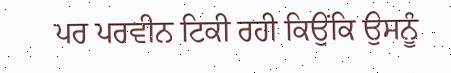ਪਰ ਪਰਵੀਨ ਟਿਕੀ ਰਹੀ ਕਿਉਂਕਿ ਉਸਨੂੰ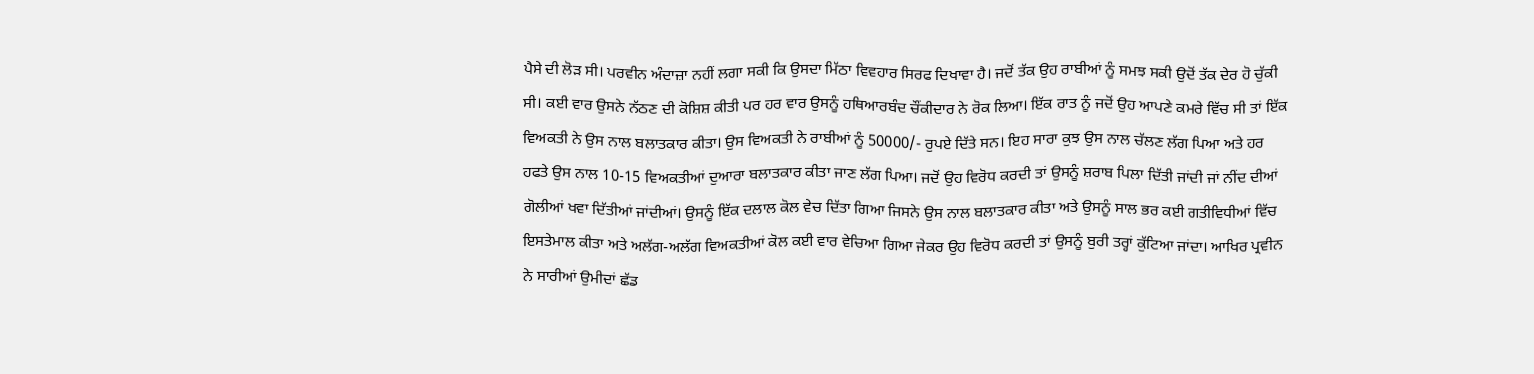ਪੈਸੇ ਦੀ ਲੋੜ ਸੀ। ਪਰਵੀਨ ਅੰਦਾਜ਼ਾ ਨਹੀਂ ਲਗਾ ਸਕੀ ਕਿ ਉਸਦਾ ਮਿੱਠਾ ਵਿਵਹਾਰ ਸਿਰਫ ਦਿਖਾਵਾ ਹੈ। ਜਦੋਂ ਤੱਕ ਉਹ ਰਾਬੀਆਂ ਨੂੰ ਸਮਝ ਸਕੀ ਉਦੋਂ ਤੱਕ ਦੇਰ ਹੋ ਚੁੱਕੀ ਸੀ। ਕਈ ਵਾਰ ਉਸਨੇ ਨੱਠਣ ਦੀ ਕੋਸ਼ਿਸ਼ ਕੀਤੀ ਪਰ ਹਰ ਵਾਰ ਉਸਨੂੰ ਹਥਿਆਰਬੰਦ ਚੌਂਕੀਦਾਰ ਨੇ ਰੋਕ ਲਿਆ। ਇੱਕ ਰਾਤ ਨੂੰ ਜਦੋਂ ਉਹ ਆਪਣੇ ਕਮਰੇ ਵਿੱਚ ਸੀ ਤਾਂ ਇੱਕ ਵਿਅਕਤੀ ਨੇ ਉਸ ਨਾਲ ਬਲਾਤਕਾਰ ਕੀਤਾ। ਉਸ ਵਿਅਕਤੀ ਨੇ ਰਾਬੀਆਂ ਨੂੰ 50000/- ਰੁਪਏ ਦਿੱਤੇ ਸਨ। ਇਹ ਸਾਰਾ ਕੁਝ ਉਸ ਨਾਲ ਚੱਲਣ ਲੱਗ ਪਿਆ ਅਤੇ ਹਰ ਹਫਤੇ ਉਸ ਨਾਲ 10-15 ਵਿਅਕਤੀਆਂ ਦੁਆਰਾ ਬਲਾਤਕਾਰ ਕੀਤਾ ਜਾਣ ਲੱਗ ਪਿਆ। ਜਦੋਂ ਉਹ ਵਿਰੋਧ ਕਰਦੀ ਤਾਂ ਉਸਨੂੰ ਸ਼ਰਾਬ ਪਿਲਾ ਦਿੱਤੀ ਜਾਂਦੀ ਜਾਂ ਨੀਂਦ ਦੀਆਂ ਗੋਲੀਆਂ ਖਵਾ ਦਿੱਤੀਆਂ ਜਾਂਦੀਆਂ। ਉਸਨੂੰ ਇੱਕ ਦਲਾਲ ਕੋਲ ਵੇਚ ਦਿੱਤਾ ਗਿਆ ਜਿਸਨੇ ਉਸ ਨਾਲ ਬਲਾਤਕਾਰ ਕੀਤਾ ਅਤੇ ਉਸਨੂੰ ਸਾਲ ਭਰ ਕਈ ਗਤੀਵਿਧੀਆਂ ਵਿੱਚ ਇਸਤੇਮਾਲ ਕੀਤਾ ਅਤੇ ਅਲੱਗ-ਅਲੱਗ ਵਿਅਕਤੀਆਂ ਕੋਲ ਕਈ ਵਾਰ ਵੇਚਿਆ ਗਿਆ ਜੇਕਰ ਉਹ ਵਿਰੋਧ ਕਰਦੀ ਤਾਂ ਉਸਨੂੰ ਬੁਰੀ ਤਰ੍ਹਾਂ ਕੁੱਟਿਆ ਜਾਂਦਾ। ਆਖਿਰ ਪ੍ਰਵੀਨ ਨੇ ਸਾਰੀਆਂ ਉਮੀਦਾਂ ਛੱਡ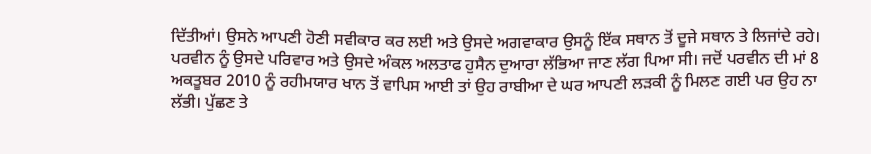ਦਿੱਤੀਆਂ। ਉਸਨੇ ਆਪਣੀ ਹੋਣੀ ਸਵੀਕਾਰ ਕਰ ਲਈ ਅਤੇ ਉਸਦੇ ਅਗਵਾਕਾਰ ਉਸਨੂੰ ਇੱਕ ਸਥਾਨ ਤੋਂ ਦੂਜੇ ਸਥਾਨ ਤੇ ਲਿਜਾਂਦੇ ਰਹੇ। ਪਰਵੀਨ ਨੂੰ ਉਸਦੇ ਪਰਿਵਾਰ ਅਤੇ ਉਸਦੇ ਅੰਕਲ ਅਲਤਾਫ ਹੁਸੈਨ ਦੁਆਰਾ ਲੱਭਿਆ ਜਾਣ ਲੱਗ ਪਿਆ ਸੀ। ਜਦੋਂ ਪਰਵੀਨ ਦੀ ਮਾਂ 8 ਅਕਤੂਬਰ 2010 ਨੂੰ ਰਹੀਮਯਾਰ ਖਾਨ ਤੋਂ ਵਾਪਿਸ ਆਈ ਤਾਂ ਉਹ ਰਾਬੀਆ ਦੇ ਘਰ ਆਪਣੀ ਲੜਕੀ ਨੂੰ ਮਿਲਣ ਗਈ ਪਰ ਉਹ ਨਾ ਲੱਭੀ। ਪੁੱਛਣ ਤੇ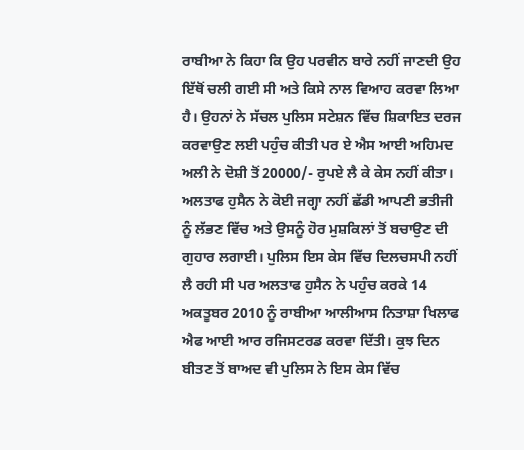ਰਾਬੀਆ ਨੇ ਕਿਹਾ ਕਿ ਉਹ ਪਰਵੀਨ ਬਾਰੇ ਨਹੀਂ ਜਾਣਦੀ ਉਹ ਇੱਥੋਂ ਚਲੀ ਗਈ ਸੀ ਅਤੇ ਕਿਸੇ ਨਾਲ ਵਿਆਹ ਕਰਵਾ ਲਿਆ ਹੈ। ਉਹਨਾਂ ਨੇ ਸੱਚਲ ਪੁਲਿਸ ਸਟੇਸ਼ਨ ਵਿੱਚ ਸ਼ਿਕਾਇਤ ਦਰਜ ਕਰਵਾਉਣ ਲਈ ਪਹੁੰਚ ਕੀਤੀ ਪਰ ਏ ਐਸ ਆਈ ਅਹਿਮਦ ਅਲੀ ਨੇ ਦੋਸ਼ੀ ਤੋਂ 20000/- ਰੁਪਏ ਲੈ ਕੇ ਕੇਸ ਨਹੀਂ ਕੀਤਾ। ਅਲਤਾਫ ਹੁਸੈਨ ਨੇ ਕੋਈ ਜਗ੍ਹਾ ਨਹੀਂ ਛੱਡੀ ਆਪਣੀ ਭਤੀਜੀ ਨੂੰ ਲੱਭਣ ਵਿੱਚ ਅਤੇ ਉਸਨੂੰ ਹੋਰ ਮੁਸ਼ਕਿਲਾਂ ਤੋਂ ਬਚਾਉਣ ਦੀ ਗੁਹਾਰ ਲਗਾਈ। ਪੁਲਿਸ ਇਸ ਕੇਸ ਵਿੱਚ ਦਿਲਚਸਪੀ ਨਹੀਂ ਲੈ ਰਹੀ ਸੀ ਪਰ ਅਲਤਾਫ ਹੁਸੈਨ ਨੇ ਪਹੁੰਚ ਕਰਕੇ 14 ਅਕਤੂਬਰ 2010 ਨੂੰ ਰਾਬੀਆ ਆਲੀਆਸ ਨਿਤਾਸ਼ਾ ਖਿਲਾਫ ਐਫ ਆਈ ਆਰ ਰਜਿਸਟਰਡ ਕਰਵਾ ਦਿੱਤੀ। ਕੁਝ ਦਿਨ ਬੀਤਣ ਤੋਂ ਬਾਅਦ ਵੀ ਪੁਲਿਸ ਨੇ ਇਸ ਕੇਸ ਵਿੱਚ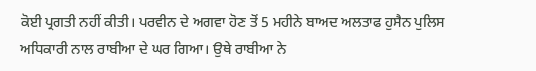ਕੋਈ ਪ੍ਰਗਤੀ ਨਹੀਂ ਕੀਤੀ। ਪਰਵੀਨ ਦੇ ਅਗਵਾ ਹੋਣ ਤੋਂ 5 ਮਹੀਨੇ ਬਾਅਦ ਅਲਤਾਫ ਹੁਸੈਨ ਪੁਲਿਸ ਅਧਿਕਾਰੀ ਨਾਲ ਰਾਬੀਆ ਦੇ ਘਰ ਗਿਆ। ਉਥੇ ਰਾਬੀਆ ਨੇ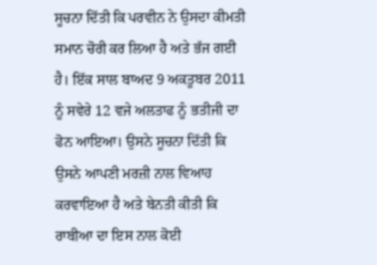ਸੂਚਨਾ ਦਿੱਤੀ ਕਿ ਪਰਵੀਨ ਨੇ ਉਸਦਾ ਕੀਮਤੀ ਸਮਾਨ ਚੋਰੀ ਕਰ ਲਿਆ ਹੈ ਅਤੇ ਭੱਜ ਗਈ ਹੈ। ਇੱਕ ਸਾਲ ਬਾਅਦ 9 ਅਕਤੂਬਰ 2011 ਨੂੰ ਸਵੇਰੇ 12 ਵਜੇ ਅਲਤਾਫ ਨੂੰ ਭਤੀਜੀ ਦਾ ਫੋਨ ਆਇਆ। ਉਸਨੇ ਸੂਚਨਾ ਦਿੱਤੀ ਕਿ ਉਸਨੇ ਆਪਣੀ ਮਰਜ਼ੀ ਨਾਲ ਵਿਆਹ ਕਰਵਾਇਆ ਹੈ ਅਤੇ ਬੇਨਤੀ ਕੀਤੀ ਕਿ ਰਾਬੀਆ ਦਾ ਇਸ ਨਾਲ ਕੋਈ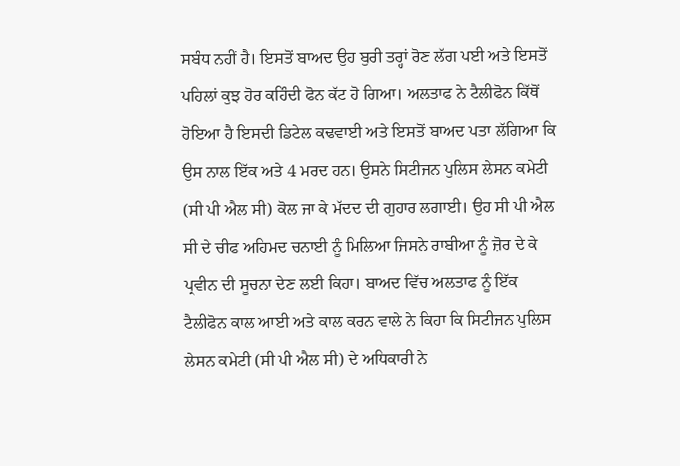ਸਬੰਧ ਨਹੀਂ ਹੈ। ਇਸਤੋਂ ਬਾਅਦ ਉਹ ਬੁਰੀ ਤਰ੍ਹਾਂ ਰੋਣ ਲੱਗ ਪਈ ਅਤੇ ਇਸਤੋਂ ਪਹਿਲਾਂ ਕੁਝ ਹੋਰ ਕਹਿੰਦੀ ਫੋਨ ਕੱਟ ਹੋ ਗਿਆ। ਅਲਤਾਫ ਨੇ ਟੈਲੀਫੋਨ ਕਿੱਥੋਂ ਹੋਇਆ ਹੈ ਇਸਦੀ ਡਿਟੇਲ ਕਢਵਾਈ ਅਤੇ ਇਸਤੋਂ ਬਾਅਦ ਪਤਾ ਲੱਗਿਆ ਕਿ ਉਸ ਨਾਲ ਇੱਕ ਅਤੇ 4 ਮਰਦ ਹਨ। ਉਸਨੇ ਸਿਟੀਜਨ ਪੁਲਿਸ ਲੇਸਨ ਕਮੇਟੀ (ਸੀ ਪੀ ਐਲ ਸੀ) ਕੋਲ ਜਾ ਕੇ ਮੱਦਦ ਦੀ ਗੁਹਾਰ ਲਗਾਈ। ਉਹ ਸੀ ਪੀ ਐਲ ਸੀ ਦੇ ਚੀਫ ਅਹਿਮਦ ਚਨਾਈ ਨੂੰ ਮਿਲਿਆ ਜਿਸਨੇ ਰਾਬੀਆ ਨੂੰ ਜ਼ੋਰ ਦੇ ਕੇ ਪ੍ਰਵੀਨ ਦੀ ਸੂਚਨਾ ਦੇਣ ਲਈ ਕਿਹਾ। ਬਾਅਦ ਵਿੱਚ ਅਲਤਾਫ ਨੂੰ ਇੱਕ ਟੈਲੀਫੋਨ ਕਾਲ ਆਈ ਅਤੇ ਕਾਲ ਕਰਨ ਵਾਲੇ ਨੇ ਕਿਹਾ ਕਿ ਸਿਟੀਜਨ ਪੁਲਿਸ ਲੇਸਨ ਕਮੇਟੀ (ਸੀ ਪੀ ਐਲ ਸੀ) ਦੇ ਅਧਿਕਾਰੀ ਨੇ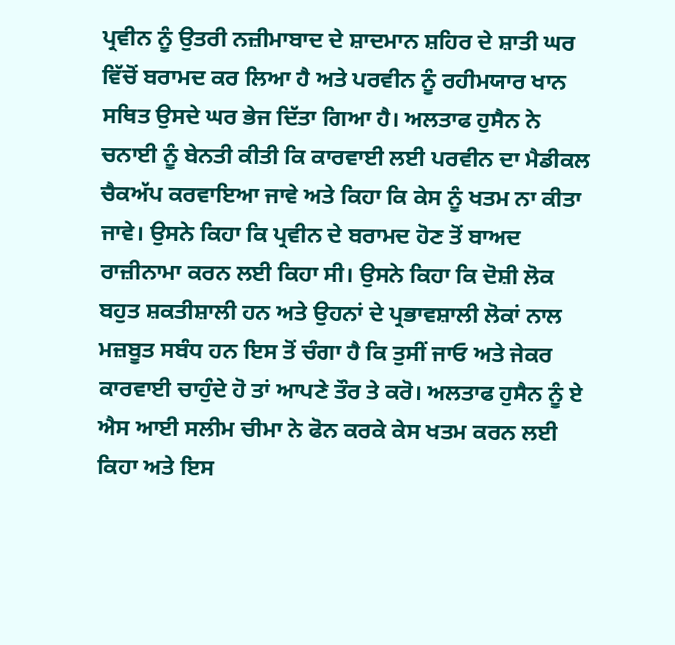ਪ੍ਰਵੀਨ ਨੂੰ ਉਤਰੀ ਨਜ਼ੀਮਾਬਾਦ ਦੇ ਸ਼ਾਦਮਾਨ ਸ਼ਹਿਰ ਦੇ ਸ਼ਾਤੀ ਘਰ ਵਿੱਚੋਂ ਬਰਾਮਦ ਕਰ ਲਿਆ ਹੈ ਅਤੇ ਪਰਵੀਨ ਨੂੰ ਰਹੀਮਯਾਰ ਖਾਨ ਸਥਿਤ ਉਸਦੇ ਘਰ ਭੇਜ ਦਿੱਤਾ ਗਿਆ ਹੈ। ਅਲਤਾਫ ਹੁਸੈਨ ਨੇ ਚਨਾਈ ਨੂੰ ਬੇਨਤੀ ਕੀਤੀ ਕਿ ਕਾਰਵਾਈ ਲਈ ਪਰਵੀਨ ਦਾ ਮੈਡੀਕਲ ਚੈਕਅੱਪ ਕਰਵਾਇਆ ਜਾਵੇ ਅਤੇ ਕਿਹਾ ਕਿ ਕੇਸ ਨੂੰ ਖਤਮ ਨਾ ਕੀਤਾ ਜਾਵੇ। ਉਸਨੇ ਕਿਹਾ ਕਿ ਪ੍ਰਵੀਨ ਦੇ ਬਰਾਮਦ ਹੋਣ ਤੋਂ ਬਾਅਦ ਰਾਜ਼ੀਨਾਮਾ ਕਰਨ ਲਈ ਕਿਹਾ ਸੀ। ਉਸਨੇ ਕਿਹਾ ਕਿ ਦੋਸ਼ੀ ਲੋਕ ਬਹੁਤ ਸ਼ਕਤੀਸ਼ਾਲੀ ਹਨ ਅਤੇ ਉਹਨਾਂ ਦੇ ਪ੍ਰਭਾਵਸ਼ਾਲੀ ਲੋਕਾਂ ਨਾਲ ਮਜ਼ਬੂਤ ਸਬੰਧ ਹਨ ਇਸ ਤੋਂ ਚੰਗਾ ਹੈ ਕਿ ਤੁਸੀਂ ਜਾਓ ਅਤੇ ਜੇਕਰ ਕਾਰਵਾਈ ਚਾਹੁੰਦੇ ਹੋ ਤਾਂ ਆਪਣੇ ਤੌਰ ਤੇ ਕਰੋ। ਅਲਤਾਫ ਹੁਸੈਨ ਨੂੰ ਏ ਐਸ ਆਈ ਸਲੀਮ ਚੀਮਾ ਨੇ ਫੋਨ ਕਰਕੇ ਕੇਸ ਖਤਮ ਕਰਨ ਲਈ ਕਿਹਾ ਅਤੇ ਇਸ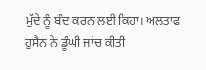ਮੁੱਦੇ ਨੂੰ ਬੰਦ ਕਰਨ ਲਈ ਕਿਹਾ। ਅਲਤਾਫ ਹੁਸੈਨ ਨੇ ਡੂੰਘੀ ਜਾਂਚ ਕੀਤੀ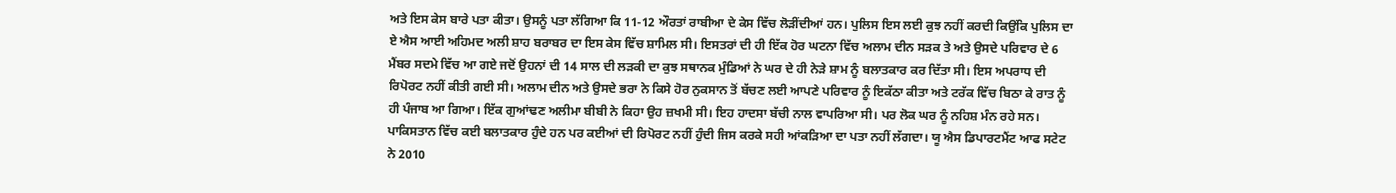ਅਤੇ ਇਸ ਕੇਸ ਬਾਰੇ ਪਤਾ ਕੀਤਾ। ਉਸਨੂੰ ਪਤਾ ਲੱਗਿਆ ਕਿ 11-12 ਔਰਤਾਂ ਰਾਬੀਆ ਦੇ ਕੇਸ ਵਿੱਚ ਲੋੜੀਂਦੀਆਂ ਹਨ। ਪੁਲਿਸ ਇਸ ਲਈ ਕੁਝ ਨਹੀਂ ਕਰਦੀ ਕਿਉਂਕਿ ਪੁਲਿਸ ਦਾ ਏ ਐਸ ਆਈ ਅਹਿਮਦ ਅਲੀ ਸ਼ਾਹ ਬਰਾਬਰ ਦਾ ਇਸ ਕੇਸ ਵਿੱਚ ਸ਼ਾਮਿਲ ਸੀ। ਇਸਤਰਾਂ ਦੀ ਹੀ ਇੱਕ ਹੋਰ ਘਟਨਾ ਵਿੱਚ ਅਲਾਮ ਦੀਨ ਸੜਕ ਤੇ ਅਤੇ ਉਸਦੇ ਪਰਿਵਾਰ ਦੇ 6 ਮੈਂਬਰ ਸਦਮੇ ਵਿੱਚ ਆ ਗਏ ਜਦੋਂ ਉਹਨਾਂ ਦੀ 14 ਸਾਲ ਦੀ ਲੜਕੀ ਦਾ ਕੁਝ ਸਥਾਨਕ ਮੁੰਡਿਆਂ ਨੇ ਘਰ ਦੇ ਹੀ ਨੇੜੇ ਸ਼ਾਮ ਨੂੰ ਬਲਾਤਕਾਰ ਕਰ ਦਿੱਤਾ ਸੀ। ਇਸ ਅਪਰਾਧ ਦੀ ਰਿਪੋਰਟ ਨਹੀਂ ਕੀਤੀ ਗਈ ਸੀ। ਅਲਾਮ ਦੀਨ ਅਤੇ ਉਸਦੇ ਭਰਾ ਨੇ ਕਿਸੇ ਹੋਰ ਨੁਕਸਾਨ ਤੋਂ ਬੱਚਣ ਲਈ ਆਪਣੇ ਪਰਿਵਾਰ ਨੂੰ ਇਕੱਠਾ ਕੀਤਾ ਅਤੇ ਟਰੱਕ ਵਿੱਚ ਬਿਠਾ ਕੇ ਰਾਤ ਨੂੰ ਹੀ ਪੰਜਾਬ ਆ ਗਿਆ। ਇੱਕ ਗੁਆਂਢਣ ਅਲੀਮਾ ਬੀਬੀ ਨੇ ਕਿਹਾ ਉਹ ਜ਼ਖਮੀ ਸੀ। ਇਹ ਹਾਦਸਾ ਬੱਚੀ ਨਾਲ ਵਾਪਰਿਆ ਸੀ। ਪਰ ਲੋਕ ਘਰ ਨੂੰ ਨਹਿਸ਼ ਮੰਨ ਰਹੇ ਸਨ। ਪਾਕਿਸਤਾਨ ਵਿੱਚ ਕਈ ਬਲਾਤਕਾਰ ਹੁੰਦੇ ਹਨ ਪਰ ਕਈਆਂ ਦੀ ਰਿਪੋਰਟ ਨਹੀਂ ਹੁੰਦੀ ਜਿਸ ਕਰਕੇ ਸਹੀ ਆਂਕੜਿਆ ਦਾ ਪਤਾ ਨਹੀਂ ਲੱਗਦਾ। ਯੂ ਐਸ ਡਿਪਾਰਟਮੈਂਟ ਆਫ ਸਟੇਟ ਨੇ 2010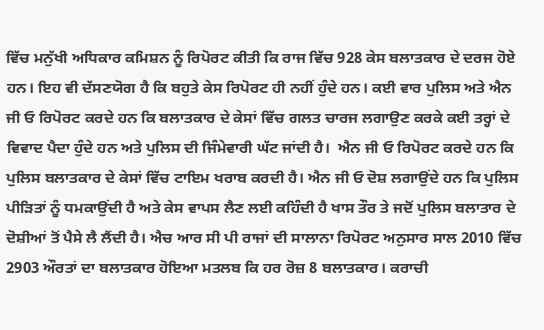ਵਿੱਚ ਮਨੁੱਖੀ ਅਧਿਕਾਰ ਕਮਿਸ਼ਨ ਨੂੰ ਰਿਪੋਰਟ ਕੀਤੀ ਕਿ ਰਾਜ ਵਿੱਚ 928 ਕੇਸ ਬਲਾਤਕਾਰ ਦੇ ਦਰਜ ਹੋਏ ਹਨ। ਇਹ ਵੀ ਦੱਸਣਯੋਗ ਹੈ ਕਿ ਬਹੁਤੇ ਕੇਸ ਰਿਪੋਰਟ ਹੀ ਨਹੀਂ ਹੁੰਦੇ ਹਨ। ਕਈ ਵਾਰ ਪੁਲਿਸ ਅਤੇ ਐਨ ਜੀ ਓ ਰਿਪੋਰਟ ਕਰਦੇ ਹਨ ਕਿ ਬਲਾਤਕਾਰ ਦੇ ਕੇਸਾਂ ਵਿੱਚ ਗਲਤ ਚਾਰਜ ਲਗਾਉਣ ਕਰਕੇ ਕਈ ਤਰ੍ਹਾਂ ਦੇ ਵਿਵਾਦ ਪੈਦਾ ਹੁੰਦੇ ਹਨ ਅਤੇ ਪੁਲਿਸ ਦੀ ਜਿੰਮੇਵਾਰੀ ਘੱਟ ਜਾਂਦੀ ਹੈ।  ਐਨ ਜੀ ਓ ਰਿਪੋਰਟ ਕਰਦੇ ਹਨ ਕਿ ਪੁਲਿਸ ਬਲਾਤਕਾਰ ਦੇ ਕੇਸਾਂ ਵਿੱਚ ਟਾਇਮ ਖਰਾਬ ਕਰਦੀ ਹੈ। ਐਨ ਜੀ ਓ ਦੋਸ਼ ਲਗਾਉਂਦੇ ਹਨ ਕਿ ਪੁਲਿਸ ਪੀੜਿਤਾਂ ਨੂੰ ਧਮਕਾਉਂਦੀ ਹੈ ਅਤੇ ਕੇਸ ਵਾਪਸ ਲੈਣ ਲਈ ਕਹਿੰਦੀ ਹੈ ਖਾਸ ਤੌਰ ਤੇ ਜਦੋਂ ਪੁਲਿਸ ਬਲਾਤਾਰ ਦੇ ਦੋਸ਼ੀਆਂ ਤੋਂ ਪੈਸੇ ਲੈ ਲੈਂਦੀ ਹੈ। ਐਚ ਆਰ ਸੀ ਪੀ ਰਾਜਾਂ ਦੀ ਸਾਲਾਨਾ ਰਿਪੋਰਟ ਅਨੁਸਾਰ ਸਾਲ 2010 ਵਿੱਚ 2903 ਔਰਤਾਂ ਦਾ ਬਲਾਤਕਾਰ ਹੋਇਆ ਮਤਲਬ ਕਿ ਹਰ ਰੋਜ਼ 8 ਬਲਾਤਕਾਰ। ਕਰਾਚੀ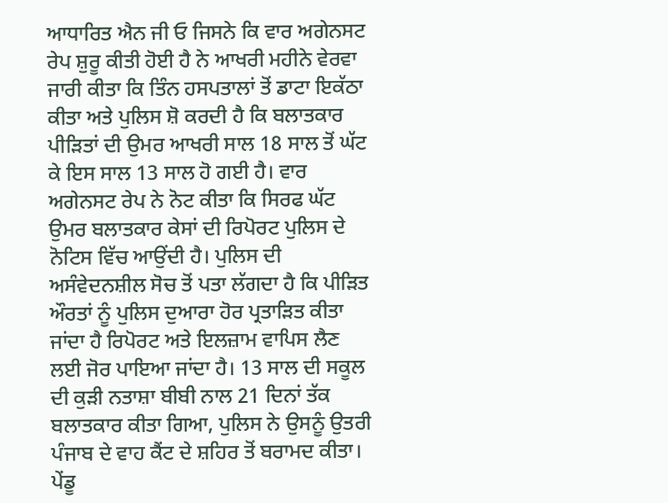ਆਧਾਰਿਤ ਐਨ ਜੀ ਓ ਜਿਸਨੇ ਕਿ ਵਾਰ ਅਗੇਨਸਟ ਰੇਪ ਸ਼ੁਰੂ ਕੀਤੀ ਹੋਈ ਹੈ ਨੇ ਆਖਰੀ ਮਹੀਨੇ ਵੇਰਵਾ ਜਾਰੀ ਕੀਤਾ ਕਿ ਤਿੰਨ ਹਸਪਤਾਲਾਂ ਤੋਂ ਡਾਟਾ ਇਕੱਠਾ ਕੀਤਾ ਅਤੇ ਪੁਲਿਸ ਸ਼ੋ ਕਰਦੀ ਹੈ ਕਿ ਬਲਾਤਕਾਰ ਪੀੜਿਤਾਂ ਦੀ ਉਮਰ ਆਖਰੀ ਸਾਲ 18 ਸਾਲ ਤੋਂ ਘੱਟ ਕੇ ਇਸ ਸਾਲ 13 ਸਾਲ ਹੋ ਗਈ ਹੈ। ਵਾਰ ਅਗੇਨਸਟ ਰੇਪ ਨੇ ਨੋਟ ਕੀਤਾ ਕਿ ਸਿਰਫ ਘੱਟ ਉਮਰ ਬਲਾਤਕਾਰ ਕੇਸਾਂ ਦੀ ਰਿਪੋਰਟ ਪੁਲਿਸ ਦੇ ਨੋਟਿਸ ਵਿੱਚ ਆਉਂਦੀ ਹੈ। ਪੁਲਿਸ ਦੀ ਅਸੰਵੇਦਨਸ਼ੀਲ ਸੋਚ ਤੋਂ ਪਤਾ ਲੱਗਦਾ ਹੈ ਕਿ ਪੀੜਿਤ ਔਰਤਾਂ ਨੂੰ ਪੁਲਿਸ ਦੁਆਰਾ ਹੋਰ ਪ੍ਰਤਾੜਿਤ ਕੀਤਾ ਜਾਂਦਾ ਹੈ ਰਿਪੋਰਟ ਅਤੇ ਇਲਜ਼ਾਮ ਵਾਪਿਸ ਲੈਣ ਲਈ ਜੋਰ ਪਾਇਆ ਜਾਂਦਾ ਹੈ। 13 ਸਾਲ ਦੀ ਸਕੂਲ ਦੀ ਕੁੜੀ ਨਤਾਸ਼ਾ ਬੀਬੀ ਨਾਲ 21 ਦਿਨਾਂ ਤੱਕ ਬਲਾਤਕਾਰ ਕੀਤਾ ਗਿਆ, ਪੁਲਿਸ ਨੇ ਉਸਨੂੰ ਉਤਰੀ ਪੰਜਾਬ ਦੇ ਵਾਹ ਕੈਂਟ ਦੇ ਸ਼ਹਿਰ ਤੋਂ ਬਰਾਮਦ ਕੀਤਾ। ਪੇਂਡੂ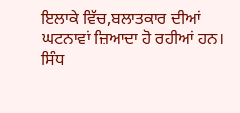ਇਲਾਕੇ ਵਿੱਚ,ਬਲਾਤਕਾਰ ਦੀਆਂ ਘਟਨਾਵਾਂ ਜ਼ਿਆਦਾ ਹੋ ਰਹੀਆਂ ਹਨ। ਸਿੰਧ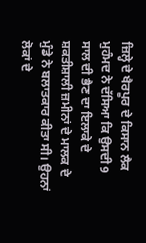ਜ਼ਿਲ੍ਹੇ ਦੇ ਖੈਰਪੂਰ ਦੇ ਕਿਸਾਨ ਲੈਕ ਮੁਹੰਮਦ ਨੇ ਦੱਸਿਆ ਕਿ ਉਸਦੀ 9 ਸਾਲ ਦੀ ਭੈਣ ਦਾ ਇਲਾਕੇ ਦੇ ਸ਼ਕਤੀਸ਼ਾਲੀ ਜ਼ਮੀਨਾਂ ਦੇ ਮਾਲਕ ਦੇ ਮੁੰਡੇ ਨੇ ਬਲਾਤਕਾਰ ਕੀਤਾ ਸੀ। ਉਹਨਾਂ ਲੋਕਾਂ ਦੇ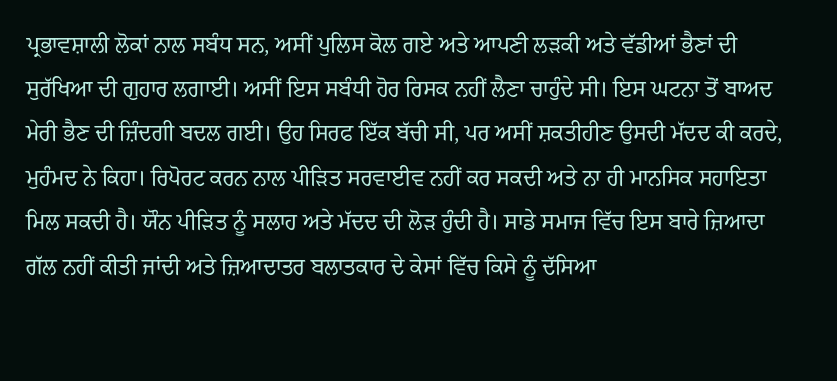ਪ੍ਰਭਾਵਸ਼ਾਲੀ ਲੋਕਾਂ ਨਾਲ ਸਬੰਧ ਸਨ, ਅਸੀਂ ਪੁਲਿਸ ਕੋਲ ਗਏ ਅਤੇ ਆਪਣੀ ਲੜਕੀ ਅਤੇ ਵੱਡੀਆਂ ਭੈਣਾਂ ਦੀ ਸੁਰੱਖਿਆ ਦੀ ਗੁਹਾਰ ਲਗਾਈ। ਅਸੀਂ ਇਸ ਸਬੰਧੀ ਹੋਰ ਰਿਸਕ ਨਹੀਂ ਲੈਣਾ ਚਾਹੁੰਦੇ ਸੀ। ਇਸ ਘਟਨਾ ਤੋਂ ਬਾਅਦ ਮੇਰੀ ਭੈਣ ਦੀ ਜ਼ਿੰਦਗੀ ਬਦਲ ਗਈ। ਉਹ ਸਿਰਫ ਇੱਕ ਬੱਚੀ ਸੀ, ਪਰ ਅਸੀਂ ਸ਼ਕਤੀਹੀਣ ਉਸਦੀ ਮੱਦਦ ਕੀ ਕਰਦੇ, ਮੁਹੰਮਦ ਨੇ ਕਿਹਾ। ਰਿਪੋਰਟ ਕਰਨ ਨਾਲ ਪੀੜਿਤ ਸਰਵਾਈਵ ਨਹੀਂ ਕਰ ਸਕਦੀ ਅਤੇ ਨਾ ਹੀ ਮਾਨਸਿਕ ਸਹਾਇਤਾ ਮਿਲ ਸਕਦੀ ਹੈ। ਯੌਨ ਪੀੜਿਤ ਨੂੰ ਸਲਾਹ ਅਤੇ ਮੱਦਦ ਦੀ ਲੋੜ ਹੁੰਦੀ ਹੈ। ਸਾਡੇ ਸਮਾਜ ਵਿੱਚ ਇਸ ਬਾਰੇ ਜ਼ਿਆਦਾ ਗੱਲ ਨਹੀਂ ਕੀਤੀ ਜਾਂਦੀ ਅਤੇ ਜ਼ਿਆਦਾਤਰ ਬਲਾਤਕਾਰ ਦੇ ਕੇਸਾਂ ਵਿੱਚ ਕਿਸੇ ਨੂੰ ਦੱਸਿਆ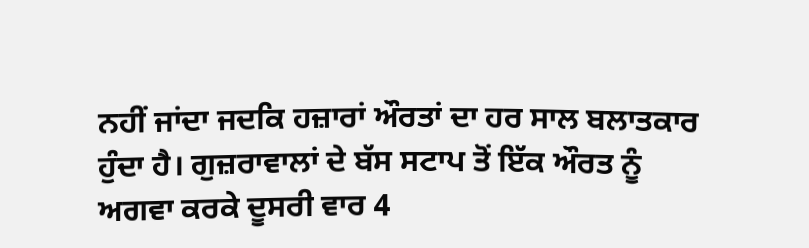ਨਹੀਂ ਜਾਂਦਾ ਜਦਕਿ ਹਜ਼ਾਰਾਂ ਔਰਤਾਂ ਦਾ ਹਰ ਸਾਲ ਬਲਾਤਕਾਰ ਹੁੰਦਾ ਹੈ। ਗੁਜ਼ਰਾਵਾਲਾਂ ਦੇ ਬੱਸ ਸਟਾਪ ਤੋਂ ਇੱਕ ਔਰਤ ਨੂੰ ਅਗਵਾ ਕਰਕੇ ਦੂਸਰੀ ਵਾਰ 4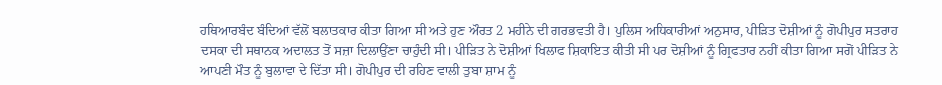ਹਥਿਆਰਬੰਦ ਬੰਦਿਆਂ ਵੱਲੋਂ ਬਲਾਤਕਾਰ ਕੀਤਾ ਗਿਆ ਸੀ ਅਤੇ ਹੁਣ ਔਰਤ 2 ਮਹੀਨੇ ਦੀ ਗਰਭਵਤੀ ਹੈ। ਪੁਲਿਸ ਅਧਿਕਾਰੀਆਂ ਅਨੁਸਾਰ, ਪੀੜਿਤ ਦੋਸ਼ੀਆਂ ਨੂੰ ਗੋਪੀਪੁਰ ਸਤਰਾਹ ਦਸਕਾ ਦੀ ਸਥਾਨਕ ਅਦਾਲਤ ਤੋਂ ਸਜ਼ਾ ਦਿਲਾਉਂਣਾ ਚਾਹੁੰਦੀ ਸੀ। ਪੀੜਿਤ ਨੇ ਦੋਸ਼ੀਆਂ ਖਿਲਾਫ ਸ਼ਿਕਾਇਤ ਕੀਤੀ ਸੀ ਪਰ ਦੋਸ਼ੀਆਂ ਨੂੰ ਗ੍ਰਿਫਤਾਰ ਨਹੀਂ ਕੀਤਾ ਗਿਆ ਸਗੋਂ ਪੀੜਿਤ ਨੇ ਆਪਣੀ ਮੌਤ ਨੂੰ ਬੁਲਾਵਾ ਦੇ ਦਿੱਤਾ ਸੀ। ਗੋਪੀਪੁਰ ਦੀ ਰਹਿਣ ਵਾਲੀ ਤੁਬਾ ਸ਼ਾਮ ਨੂੰ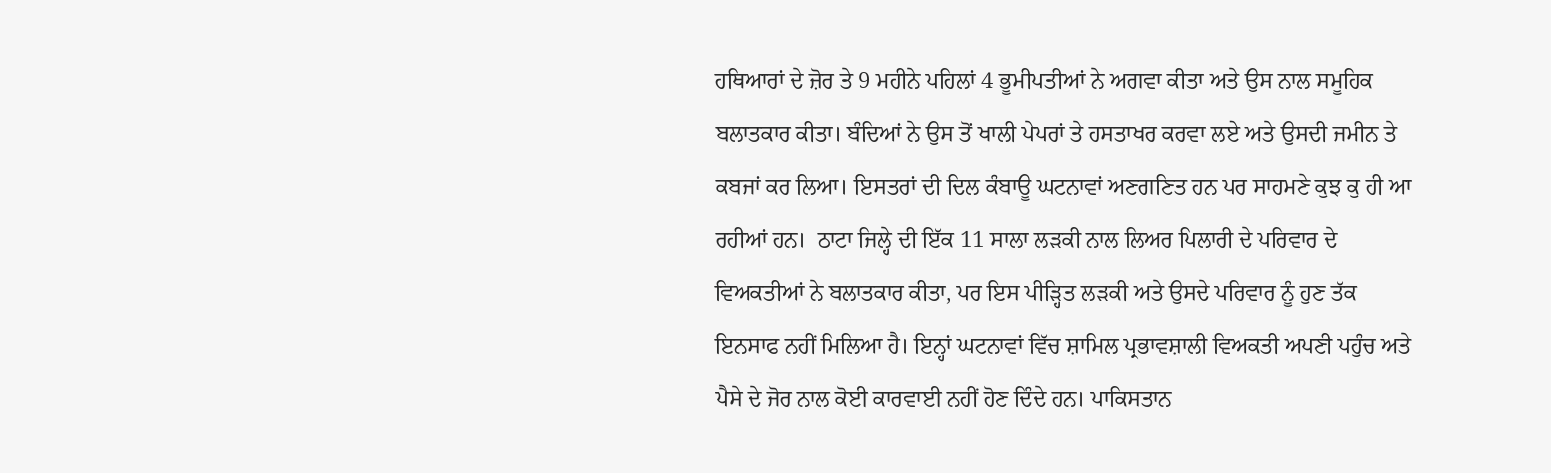ਹਥਿਆਰਾਂ ਦੇ ਜ਼ੋਰ ਤੇ 9 ਮਹੀਨੇ ਪਹਿਲਾਂ 4 ਭੂਮੀਪਤੀਆਂ ਨੇ ਅਗਵਾ ਕੀਤਾ ਅਤੇ ਉਸ ਨਾਲ ਸਮੂਹਿਕ ਬਲਾਤਕਾਰ ਕੀਤਾ। ਬੰਦਿਆਂ ਨੇ ਉਸ ਤੋਂ ਖਾਲੀ ਪੇਪਰਾਂ ਤੇ ਹਸਤਾਖਰ ਕਰਵਾ ਲਏ ਅਤੇ ਉਸਦੀ ਜਮੀਨ ਤੇ ਕਬਜਾਂ ਕਰ ਲਿਆ। ਇਸਤਰਾਂ ਦੀ ਦਿਲ ਕੰਬਾਊ ਘਟਨਾਵਾਂ ਅਣਗਣਿਤ ਹਨ ਪਰ ਸਾਹਮਣੇ ਕੁਝ ਕੁ ਹੀ ਆ ਰਹੀਆਂ ਹਨ।  ਠਾਟਾ ਜਿਲ੍ਹੇ ਦੀ ਇੱਕ 11 ਸਾਲਾ ਲੜਕੀ ਨਾਲ ਲਿਅਰ ਪਿਲਾਰੀ ਦੇ ਪਰਿਵਾਰ ਦੇ ਵਿਅਕਤੀਆਂ ਨੇ ਬਲਾਤਕਾਰ ਕੀਤਾ, ਪਰ ਇਸ ਪੀੜ੍ਹਿਤ ਲੜਕੀ ਅਤੇ ਉਸਦੇ ਪਰਿਵਾਰ ਨੂੰ ਹੁਣ ਤੱਕ ਇਨਸਾਫ ਨਹੀਂ ਮਿਲਿਆ ਹੈ। ਇਨ੍ਹਾਂ ਘਟਨਾਵਾਂ ਵਿੱਚ ਸ਼ਾਮਿਲ ਪ੍ਰਭਾਵਸ਼ਾਲੀ ਵਿਅਕਤੀ ਅਪਣੀ ਪਹੁੰਚ ਅਤੇ ਪੈਸੇ ਦੇ ਜੋਰ ਨਾਲ ਕੋਈ ਕਾਰਵਾਈ ਨਹੀਂ ਹੋਣ ਦਿੰਦੇ ਹਨ। ਪਾਕਿਸਤਾਨ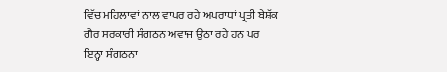ਵਿੱਚ ਮਹਿਲਾਵਾਂ ਨਾਲ ਵਾਪਰ ਰਹੇ ਅਪਰਾਧਾਂ ਪ੍ਰਤੀ ਬੇਸ਼ੱਕ ਗੈਰ ਸਰਕਾਰੀ ਸੰਗਠਨ ਅਵਾਜ ਉਠਾ ਰਹੇ ਹਨ ਪਰ ਇਨ੍ਹਾ ਸੰਗਠਨਾ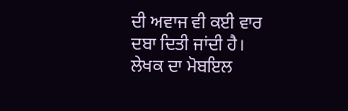ਦੀ ਅਵਾਜ ਵੀ ਕਈ ਵਾਰ ਦਬਾ ਦਿਤੀ ਜਾਂਦੀ ਹੈ।
ਲੇਖਕ ਦਾ ਮੋਬਇਲ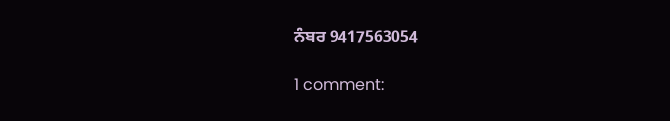ਨੰਬਰ 9417563054

1 comment: